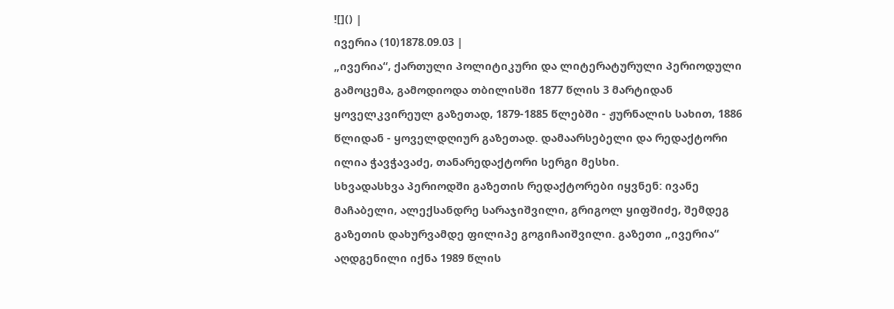![]() |
ივერია (10)1878.09.03 |
„ივერია“, ქართული პოლიტიკური და ლიტერატურული პერიოდული გამოცემა, გამოდიოდა თბილისში 1877 წლის 3 მარტიდან ყოველკვირეულ გაზეთად, 1879-1885 წლებში - ჟურნალის სახით, 1886 წლიდან - ყოველდღიურ გაზეთად. დამაარსებელი და რედაქტორი ილია ჭავჭავაძე, თანარედაქტორი სერგი მესხი.
სხვადასხვა პერიოდში გაზეთის რედაქტორები იყვნენ: ივანე მაჩაბელი, ალექსანდრე სარაჯიშვილი, გრიგოლ ყიფშიძე, შემდეგ გაზეთის დახურვამდე ფილიპე გოგიჩაიშვილი. გაზეთი „ივერია“ აღდგენილი იქნა 1989 წლის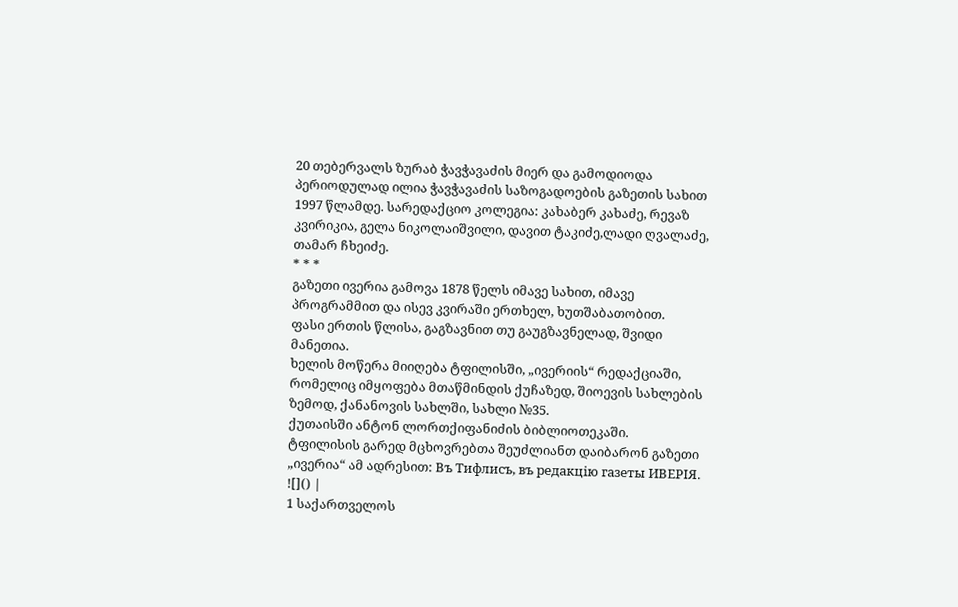20 თებერვალს ზურაბ ჭავჭავაძის მიერ და გამოდიოდა პერიოდულად ილია ჭავჭავაძის საზოგადოების გაზეთის სახით 1997 წლამდე. სარედაქციო კოლეგია: კახაბერ კახაძე, რევაზ კვირიკია, გელა ნიკოლაიშვილი, დავით ტაკიძე,ლადი ღვალაძე, თამარ ჩხეიძე.
* * *
გაზეთი ივერია გამოვა 1878 წელს იმავე სახით, იმავე პროგრამმით და ისევ კვირაში ერთხელ, ხუთშაბათობით.
ფასი ერთის წლისა, გაგზავნით თუ გაუგზავნელად, შვიდი მანეთია.
ხელის მოწერა მიიღება ტფილისში, „ივერიის“ რედაქციაში, რომელიც იმყოფება მთაწმინდის ქუჩაზედ, შიოევის სახლების ზემოდ, ქანანოვის სახლში, სახლი №35.
ქუთაისში ანტონ ლორთქიფანიძის ბიბლიოთეკაში.
ტფილისის გარედ მცხოვრებთა შეუძლიანთ დაიბარონ გაზეთი „ივერია“ ამ ადრესით: Въ Тифлисъ, въ редакцiю газеты ИВЕРІЯ.
![]() |
1 საქართველოს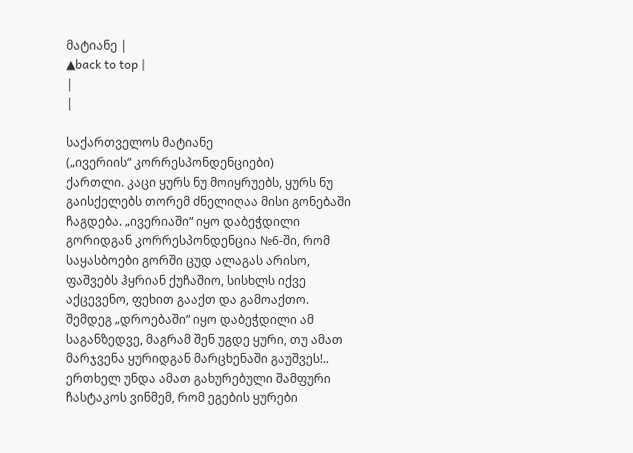მატიანე |
▲back to top |
|
|

საქართველოს მატიანე
(„ივერიის“ კორრესპონდენციები)
ქართლი. კაცი ყურს ნუ მოიყრუებს, ყურს ნუ გაისქელებს თორემ ძნელიღაა მისი გონებაში ჩაგდება. „ივერიაში“ იყო დაბეჭდილი გორიდგან კორრესპონდენცია №6-ში, რომ საყასბოები გორში ცუდ ალაგას არისო, ფაშვებს ჰყრიან ქუჩაშიო, სისხლს იქვე აქცევენო, ფეხით გააქთ და გამოაქთო. შემდეგ „დროებაში“ იყო დაბეჭდილი ამ საგანზედვე, მაგრამ შენ უგდე ყური, თუ ამათ მარჯვენა ყურიდგან მარცხენაში გაუშვეს!.. ერთხელ უნდა ამათ გახურებული შამფური ჩასტაკოს ვინმემ, რომ ეგების ყურები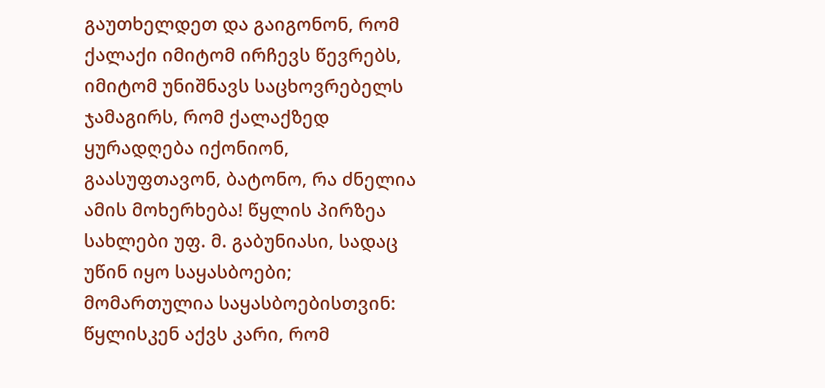გაუთხელდეთ და გაიგონონ, რომ ქალაქი იმიტომ ირჩევს წევრებს, იმიტომ უნიშნავს საცხოვრებელს ჯამაგირს, რომ ქალაქზედ ყურადღება იქონიონ, გაასუფთავონ, ბატონო, რა ძნელია ამის მოხერხება! წყლის პირზეა სახლები უფ. მ. გაბუნიასი, სადაც უწინ იყო საყასბოები; მომართულია საყასბოებისთვინ: წყლისკენ აქვს კარი, რომ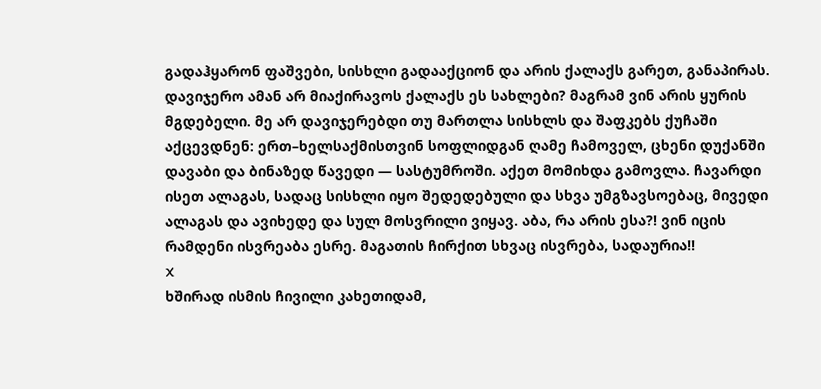გადაჰყარონ ფაშვები, სისხლი გადააქციონ და არის ქალაქს გარეთ, განაპირას. დავიჯერო ამან არ მიაქირავოს ქალაქს ეს სახლები? მაგრამ ვინ არის ყურის მგდებელი. მე არ დავიჯერებდი თუ მართლა სისხლს და შაფკებს ქუჩაში აქცევდნენ: ერთ–ხელსაქმისთვინ სოფლიდგან ღამე ჩამოველ, ცხენი დუქანში დავაბი და ბინაზედ წავედი — სასტუმროში. აქეთ მომიხდა გამოვლა. ჩავარდი ისეთ ალაგას, სადაც სისხლი იყო შედედებული და სხვა უმგზავსოებაც, მივედი ალაგას და ავიხედე და სულ მოსვრილი ვიყავ. აბა, რა არის ესა?! ვინ იცის რამდენი ისვრეაბა ესრე. მაგათის ჩირქით სხვაც ისვრება, სადაურია!!
X
ხშირად ისმის ჩივილი კახეთიდამ,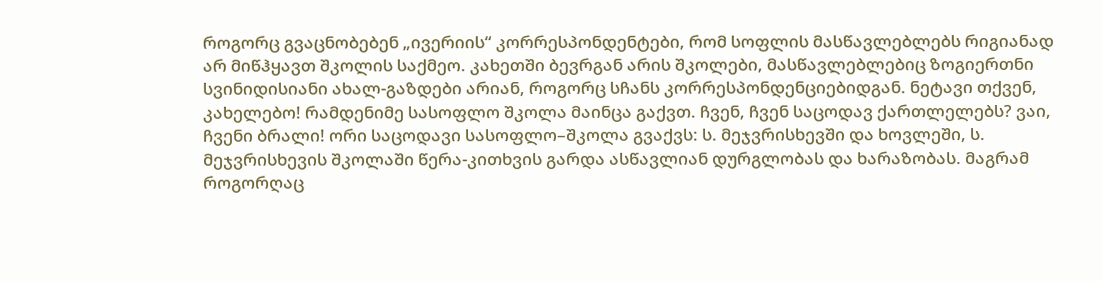როგორც გვაცნობებენ „ივერიის“ კორრესპონდენტები, რომ სოფლის მასწავლებლებს რიგიანად არ მიწჰყავთ შკოლის საქმეო. კახეთში ბევრგან არის შკოლები, მასწავლებლებიც ზოგიერთნი სვინიდისიანი ახალ-გაზდები არიან, როგორც სჩანს კორრესპონდენციებიდგან. ნეტავი თქვენ, კახელებო! რამდენიმე სასოფლო შკოლა მაინცა გაქვთ. ჩვენ, ჩვენ საცოდავ ქართლელებს? ვაი, ჩვენი ბრალი! ორი საცოდავი სასოფლო–შკოლა გვაქვს: ს. მეჯვრისხევში და ხოვლეში, ს. მეჯვრისხევის შკოლაში წერა-კითხვის გარდა ასწავლიან დურგლობას და ხარაზობას. მაგრამ როგორღაც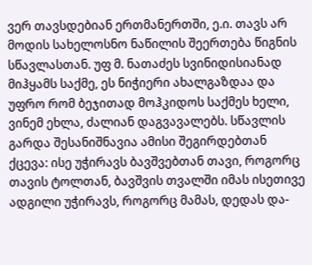ვერ თავსდებიან ერთმანერთში, ე.ი. თავს არ მოდის სახელოსნო ნაწილის შეერთება წიგნის სწავლასთან. უფ მ. ნათაძეს სვინიდისიანად მიჰყამს საქმე, ეს ნიჭიერი ახალგაზდაა და უფრო რომ ბეჯითად მოჰკიდოს საქმეს ხელი, ვინემ ეხლა, ძალიან დაგვავალებს. სწავლის გარდა შესანიშნავია ამისი შეგირდებთან ქცევა: ისე უჭირავს ბავშვებთან თავი, როგორც თავის ტოლთან, ბავშვის თვალში იმას ისეთივე ადგილი უჭირავს, როგორც მამას, დედას და-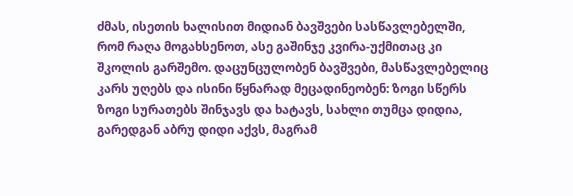ძმას, ისეთის ხალისით მიდიან ბავშვები სასწავლებელში, რომ რაღა მოგახსენოთ, ასე გაშინჯე კვირა-უქმითაც კი შკოლის გარშემო. დაცუნცულობენ ბავშვები, მასწავლებელიც კარს უღებს და ისინი წყნარად მეცადინეობენ: ზოგი სწერს ზოგი სურათებს შინჯავს და ხატავს, სახლი თუმცა დიდია, გარედგან აბრუ დიდი აქვს, მაგრამ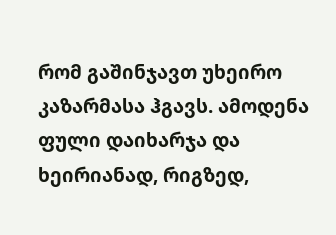რომ გაშინჯავთ უხეირო კაზარმასა ჰგავს. ამოდენა ფული დაიხარჯა და ხეირიანად, რიგზედ,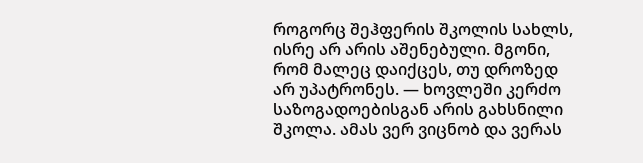როგორც შეჰფერის შკოლის სახლს, ისრე არ არის აშენებული. მგონი, რომ მალეც დაიქცეს, თუ დროზედ არ უპატრონეს. — ხოვლეში კერძო საზოგადოებისგან არის გახსნილი შკოლა. ამას ვერ ვიცნობ და ვერას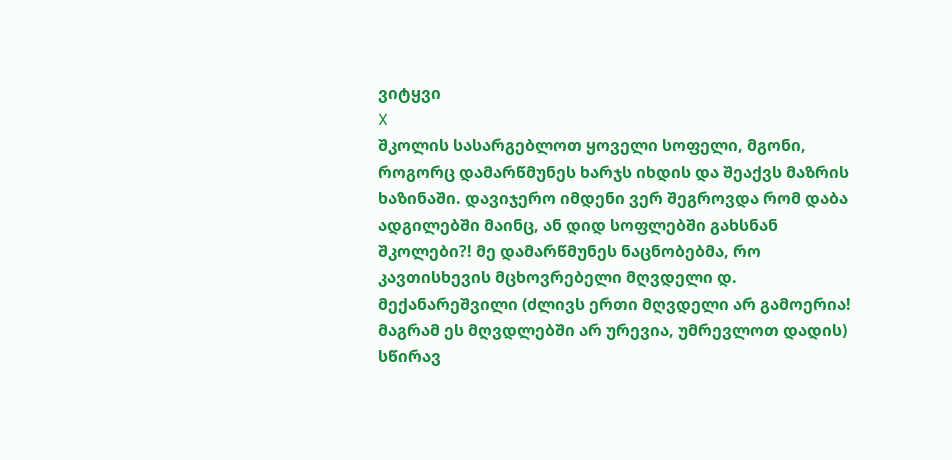ვიტყვი
X
შკოლის სასარგებლოთ ყოველი სოფელი, მგონი, როგორც დამარწმუნეს ხარჯს იხდის და შეაქვს მაზრის ხაზინაში. დავიჯერო იმდენი ვერ შეგროვდა რომ დაბა ადგილებში მაინც, ან დიდ სოფლებში გახსნან შკოლები?! მე დამარწმუნეს ნაცნობებმა, რო კავთისხევის მცხოვრებელი მღვდელი დ. მექანარეშვილი (ძლივს ერთი მღვდელი არ გამოერია! მაგრამ ეს მღვდლებში არ ურევია, უმრევლოთ დადის) სწირავ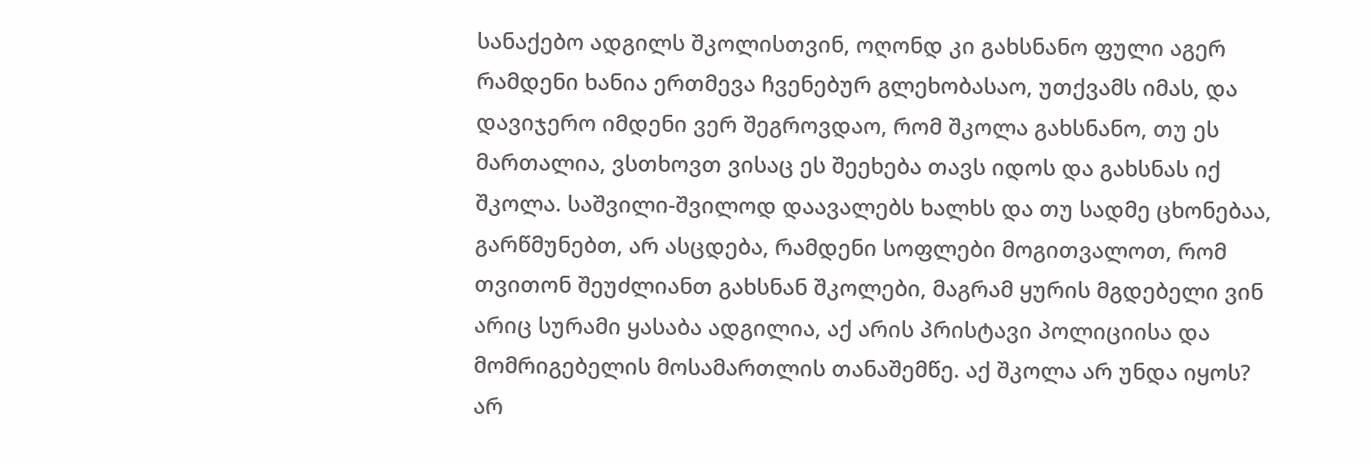სანაქებო ადგილს შკოლისთვინ, ოღონდ კი გახსნანო ფული აგერ რამდენი ხანია ერთმევა ჩვენებურ გლეხობასაო, უთქვამს იმას, და დავიჯერო იმდენი ვერ შეგროვდაო, რომ შკოლა გახსნანო, თუ ეს მართალია, ვსთხოვთ ვისაც ეს შეეხება თავს იდოს და გახსნას იქ შკოლა. საშვილი-შვილოდ დაავალებს ხალხს და თუ სადმე ცხონებაა, გარწმუნებთ, არ ასცდება, რამდენი სოფლები მოგითვალოთ, რომ თვითონ შეუძლიანთ გახსნან შკოლები, მაგრამ ყურის მგდებელი ვინ არიც სურამი ყასაბა ადგილია, აქ არის პრისტავი პოლიციისა და მომრიგებელის მოსამართლის თანაშემწე. აქ შკოლა არ უნდა იყოს? არ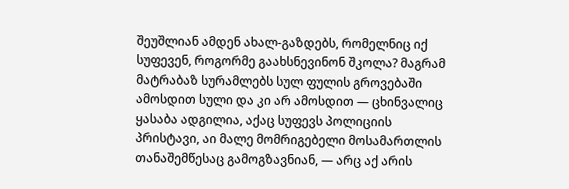შეუშლიან ამდენ ახალ-გაზდებს, რომელნიც იქ სუფევენ, როგორმე გაახსნევინონ შკოლა? მაგრამ მატრაბაზ სურამლებს სულ ფულის გროვებაში ამოსდით სული და კი არ ამოსდით — ცხინვალიც ყასაბა ადგილია, აქაც სუფევს პოლიციის პრისტავი, აი მალე მომრიგებელი მოსამართლის თანაშემწესაც გამოგზავნიან, — არც აქ არის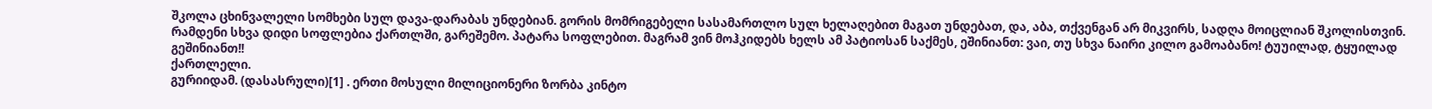შკოლა ცხინვალელი სომხები სულ დავა-დარაბას უნდებიან. გორის მომრიგებელი სასამართლო სულ ხელაღებით მაგათ უნდებათ, და, აბა, თქვენგან არ მიკვირს, სადღა მოიცლიან შკოლისთვინ. რამდენი სხვა დიდი სოფლებია ქართლში, გარეშემო. პატარა სოფლებით. მაგრამ ვინ მოჰკიდებს ხელს ამ პატიოსან საქმეს, ეშინიანთ: ვაი, თუ სხვა ნაირი კილო გამოაბანო! ტუუილად, ტყუილად გეშინიანთ!!
ქართლელი.
გურიიდამ. (დასასრული)[1] . ერთი მოსული მილიციონერი ზორბა კინტო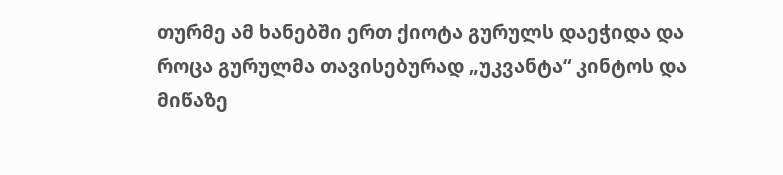თურმე ამ ხანებში ერთ ქიოტა გურულს დაეჭიდა და როცა გურულმა თავისებურად „უკვანტა“ კინტოს და მიწაზე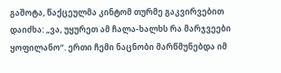გაშოტა, წაქცეულმა კინტომ თურმე გაკვირვებით დაიძხა: „ვა, უყურეთ ამ ჩალა-ხალხს რა მარჯვეები ყოფილანო“. ერთი ჩემი ნაცნობი მარწმუნებდა იმ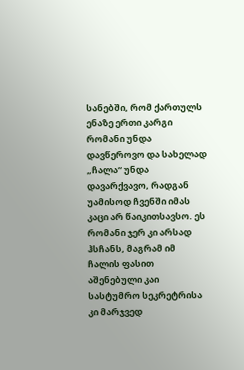სანებში, რომ ქართულს ენაზე ერთი კარგი რომანი უნდა დავწეროვო და სახელად „ჩალა“ უნდა დავარქვავო, რადგან უამისოდ ჩვენში იმას კაცი არ წაიკითსავსო. ეს რომანი ჯერ კი არსად ჰსჩანს, მაგრამ იმ ჩალის ფასით აშენებული კაი სასტუმრო სეკრეტრისა კი მარჯვედ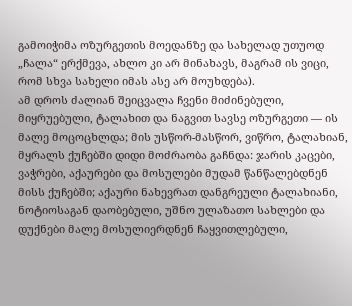გამოიჭიმა ოზურგეთის მოედანზე და სახელად უთუოდ „ჩალა“ ერქმევა, ახლო კი არ მინახავს, მაგრამ ის ვიცი, რომ სხვა სახელი იმას ასე არ მოუხდება).
ამ დროს ძალიან შეიცვალა ჩვენი მიძინებული, მიყრუებული, ტალახით და ნაგვით სავსე ოზურგეთი — ის მალე მოცოცხლდა; მის უსწორ-მასწორ, ვიწრო, ტალახიან, მყრალს ქუჩებში დიდი მოძრაობა გაჩნდა: ჯარის კაცები, ვაჭრები, აქაურები და მოსულები მუდამ წანწალებდნენ მისს ქუჩებში; აქაური ნახევრათ დანგრეული ტალახიანი, ნოტიოსაგან დაობებული, უშნო ულაზათო სახლები და დუქნები მალე მოსულიერდნენ ჩაყვითლებული,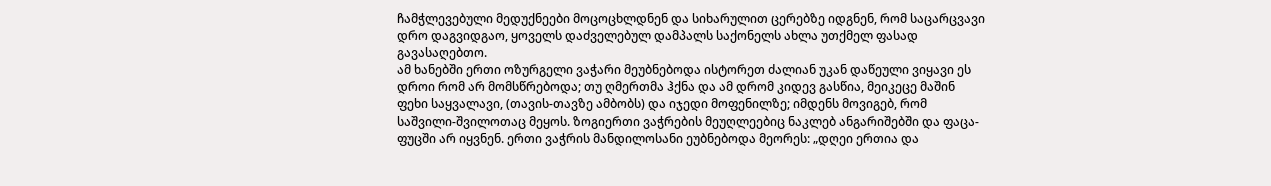ჩამჭლევებული მედუქნეები მოცოცხლდნენ და სიხარულით ცერებზე იდგნენ, რომ საცარცვავი დრო დაგვიდგაო, ყოველს დაძველებულ დამპალს საქონელს ახლა უთქმელ ფასად გავასაღებთო.
ამ ხანებში ერთი ოზურგელი ვაჭარი მეუბნებოდა ისტორეთ ძალიან უკან დაწეული ვიყავი ეს დროი რომ არ მომსწრებოდა; თუ ღმერთმა ჰქნა და ამ დრომ კიდევ გასწია, მეიკეცე მაშინ ფეხი საყვალავი, (თავის-თავზე ამბობს) და იჯედი მოფენილზე; იმდენს მოვიგებ, რომ საშვილი-შვილოთაც მეყოს. ზოგიერთი ვაჭრების მეუღლეებიც ნაკლებ ანგარიშებში და ფაცა-ფუცში არ იყვნენ. ერთი ვაჭრის მანდილოსანი ეუბნებოდა მეორეს: „დღეი ერთია და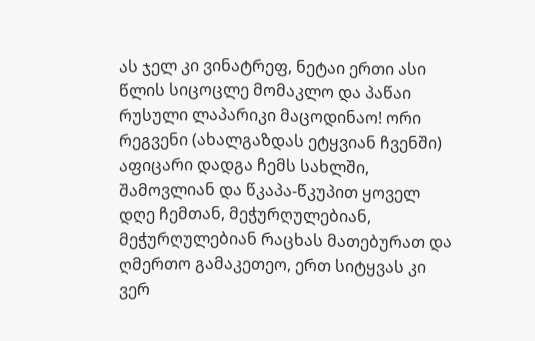ას ჯელ კი ვინატრეფ, ნეტაი ერთი ასი წლის სიცოცლე მომაკლო და პაწაი რუსული ლაპარიკი მაცოდინაო! ორი რეგვენი (ახალგაზდას ეტყვიან ჩვენში) აფიცარი დადგა ჩემს სახლში, შამოვლიან და წკაპა-წკუპით ყოველ დღე ჩემთან, მეჭურღულებიან, მეჭურღულებიან რაცხას მათებურათ და ღმერთო გამაკეთეო, ერთ სიტყვას კი ვერ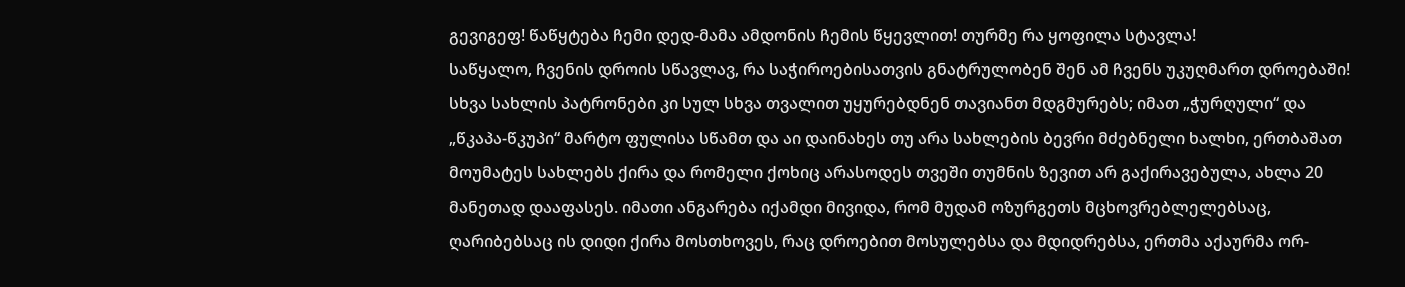გევიგეფ! წაწყტება ჩემი დედ-მამა ამდონის ჩემის წყევლით! თურმე რა ყოფილა სტავლა!
საწყალო, ჩვენის დროის სწავლავ, რა საჭიროებისათვის გნატრულობენ შენ ამ ჩვენს უკუღმართ დროებაში!
სხვა სახლის პატრონები კი სულ სხვა თვალით უყურებდნენ თავიანთ მდგმურებს; იმათ „ჭურღული“ და „წკაპა-წკუპი“ მარტო ფულისა სწამთ და აი დაინახეს თუ არა სახლების ბევრი მძებნელი ხალხი, ერთბაშათ მოუმატეს სახლებს ქირა და რომელი ქოხიც არასოდეს თვეში თუმნის ზევით არ გაქირავებულა, ახლა 20 მანეთად დააფასეს. იმათი ანგარება იქამდი მივიდა, რომ მუდამ ოზურგეთს მცხოვრებლელებსაც, ღარიბებსაც ის დიდი ქირა მოსთხოვეს, რაც დროებით მოსულებსა და მდიდრებსა, ერთმა აქაურმა ორ-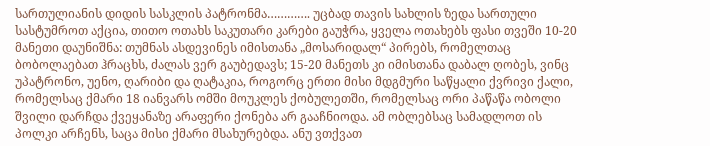სართულიანის დიდის სასკლის პატრონმა…………. უცბად თავის სახლის ზედა სართული სასტუმროთ აქცია, თითო ოთახს საკუთარი კარები გაუჭრა, ყველა ოთახებს ფასი თვეში 10-20 მანეთი დაუნიშნა: თუმნას ასდევინეს იმისთანა „მოსარიდალ“ პირებს, რომელთაც ბობოლაებათ ჰრაცხს, ძალას ვერ გაუბედავს; 15-20 მანეთს კი იმისთანა დაბალ ღობეს, ვინც უპატრონო, უენო, ღარიბი და ღატაკია, როგორც ერთი მისი მდგმური საწყალი ქვრივი ქალი, რომელსაც ქმარი 18 იანვარს ომში მოუკლეს ქობულეთში, რომელსაც ორი პაწაწა ობოლი შვილი დარჩდა ქვეყანაზე არაფერი ქონება არ გააჩნიოდა. ამ ობლებსაც სამადლოთ ის პოლკი არჩენს, საცა მისი ქმარი მსახურებდა. ანუ ვთქვათ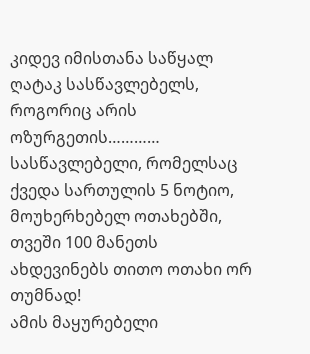კიდევ იმისთანა საწყალ ღატაკ სასწავლებელს, როგორიც არის ოზურგეთის………… სასწავლებელი, რომელსაც ქვედა სართულის 5 ნოტიო, მოუხერხებელ ოთახებში, თვეში 100 მანეთს ახდევინებს თითო ოთახი ორ თუმნად!
ამის მაყურებელი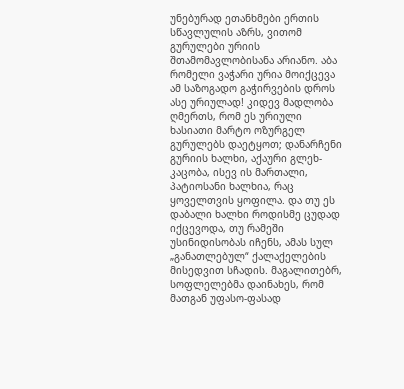უნებურად ეთანხმები ერთის სწავლულის აზრს, ვითომ გურულები ურიის შთამომავლობისანა არიანო. აბა რომელი ვაჭარი ურია მოიქცევა ამ საზოგადო გაჭირვების დროს ასე ურიულად! კიდევ მადლობა ღმერთს, რომ ეს ურიული ხასიათი მარტო ოზურგელ გურულებს დაეტყოთ; დანარჩენი გურიის ხალხი, აქაური გლეხ-კაცობა, ისევ ის მართალი, პატიოსანი ხალხია, რაც ყოველთვის ყოფილა. და თუ ეს დაბალი ხალხი როდისმე ცუდად იქცევოდა, თუ რამეში უსინიდისობას იჩენს, ამას სულ „განათლებულ“ ქალაქელების მისედვით სჩადის. მაგალითებრ, სოფლელებმა დაინახეს, რომ მათგან უფასო-ფასად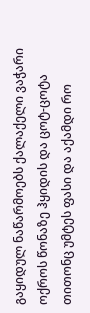გაყიდულ ნაწარმოებს ქალაქელი ვაჭარი ოქროს წონაზე ჰყიდის და ცოტ-ცოტა თითონც უმტეს ფასი და აქამდი რო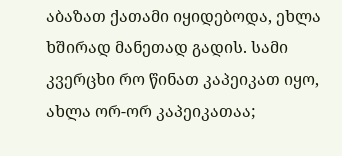აბაზათ ქათამი იყიდებოდა, ეხლა ხშირად მანეთად გადის. სამი კვერცხი რო წინათ კაპეიკათ იყო, ახლა ორ-ორ კაპეიკათაა;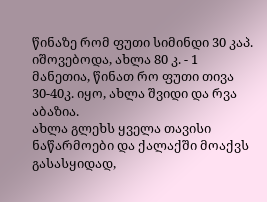წინაზე რომ ფუთი სიმინდი 30 კაპ. იშოვებოდა, ახლა 80 კ. - 1 მანეთია, წინათ რო ფუთი თივა 30-40კ. იყო, ახლა შვიდი და რვა აბაზია.
ახლა გლეხს ყველა თავისი ნაწარმოები და ქალაქში მოაქვს გასასყიდად,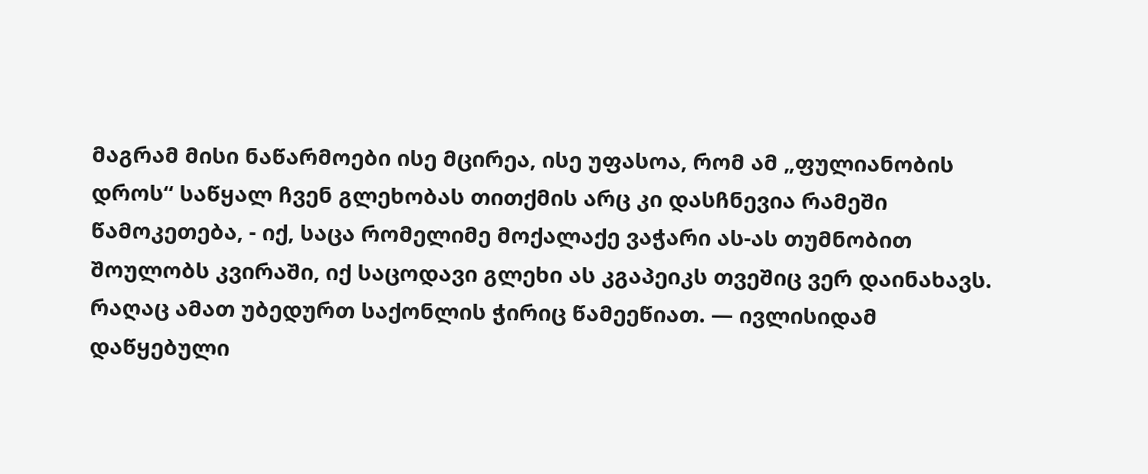მაგრამ მისი ნაწარმოები ისე მცირეა, ისე უფასოა, რომ ამ „ფულიანობის დროს“ საწყალ ჩვენ გლეხობას თითქმის არც კი დასჩნევია რამეში წამოკეთება, - იქ, საცა რომელიმე მოქალაქე ვაჭარი ას-ას თუმნობით შოულობს კვირაში, იქ საცოდავი გლეხი ას კგაპეიკს თვეშიც ვერ დაინახავს.
რაღაც ამათ უბედურთ საქონლის ჭირიც წამეეწიათ. — ივლისიდამ დაწყებული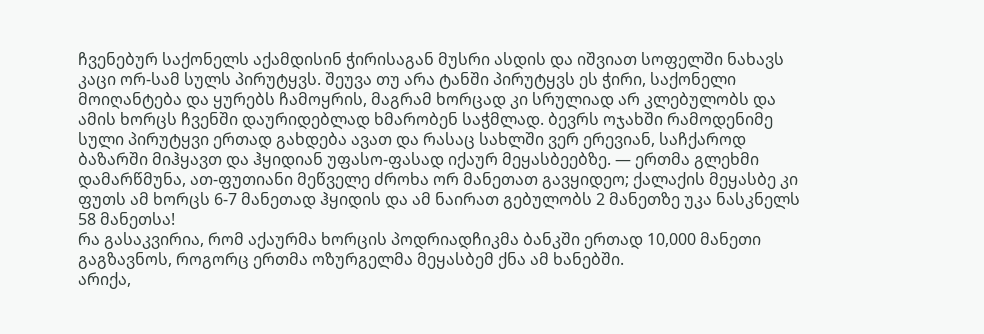ჩვენებურ საქონელს აქამდისინ ჭირისაგან მუსრი ასდის და იშვიათ სოფელში ნახავს კაცი ორ-სამ სულს პირუტყვს. შეუვა თუ არა ტანში პირუტყვს ეს ჭირი, საქონელი მოიღანტება და ყურებს ჩამოყრის, მაგრამ ხორცად კი სრულიად არ კლებულობს და ამის ხორცს ჩვენში დაურიდებლად ხმარობენ საჭმლად. ბევრს ოჯახში რამოდენიმე სული პირუტყვი ერთად გახდება ავათ და რასაც სახლში ვერ ერევიან, საჩქაროდ ბაზარში მიჰყავთ და ჰყიდიან უფასო-ფასად იქაურ მეყასბეებზე. — ერთმა გლეხმი დამარწმუნა, ათ-ფუთიანი მეწველე ძროხა ორ მანეთათ გავყიდეო; ქალაქის მეყასბე კი ფუთს ამ ხორცს 6-7 მანეთად ჰყიდის და ამ ნაირათ გებულობს 2 მანეთზე უკა ნასკნელს 58 მანეთსა!
რა გასაკვირია, რომ აქაურმა ხორცის პოდრიადჩიკმა ბანკში ერთად 10,000 მანეთი გაგზავნოს, როგორც ერთმა ოზურგელმა მეყასბემ ქნა ამ ხანებში.
არიქა,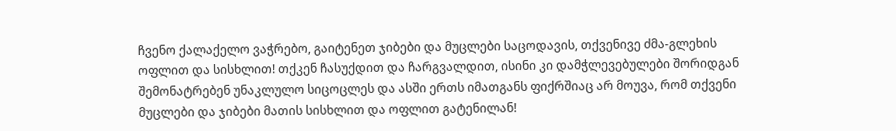ჩვენო ქალაქელო ვაჭრებო, გაიტენეთ ჯიბები და მუცლები საცოდავის, თქვენივე ძმა-გლეხის ოფლით და სისხლით! თქკენ ჩასუქდით და ჩარგვალდით, ისინი კი დამჭლევებულები შორიდგან შემონატრებენ უნაკლულო სიცოცლეს და ასში ერთს იმათგანს ფიქრშიაც არ მოუვა, რომ თქვენი მუცლები და ჯიბები მათის სისხლით და ოფლით გატენილან!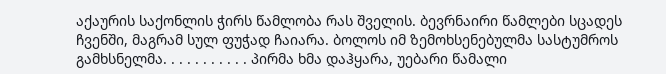აქაურის საქონლის ჭირს წამლობა რას შველის. ბევრნაირი წამლები სცადეს ჩვენში, მაგრამ სულ ფუჭად ჩაიარა. ბოლოს იმ ზემოხსენებულმა სასტუმროს გამხსნელმა. . . . . . . . . . . პირმა ხმა დაჰყარა, უებარი წამალი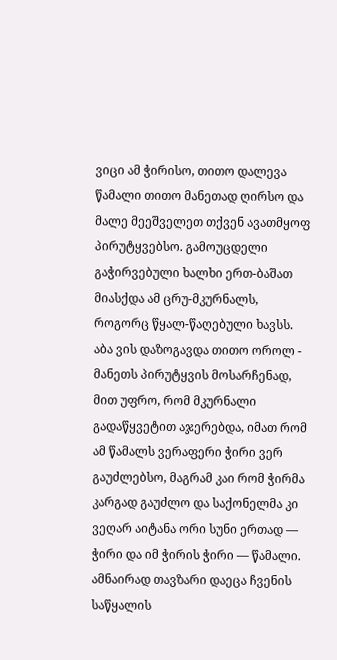ვიცი ამ ჭირისო, თითო დალევა წამალი თითო მანეთად ღირსო და მალე მეეშველეთ თქვენ ავათმყოფ პირუტყვებსო. გამოუცდელი გაჭირვებული ხალხი ერთ-ბაშათ მიასქდა ამ ცრუ-მკურნალს, როგორც წყალ-წაღებული ხავსს. აბა ვის დაზოგავდა თითო ოროლ - მანეთს პირუტყვის მოსარჩენად, მით უფრო, რომ მკურნალი გადაწყვეტით აჯერებდა, იმათ რომ ამ წამალს ვერაფერი ჭირი ვერ გაუძლებსო, მაგრამ კაი რომ ჭირმა კარგად გაუძლო და საქონელმა კი ვეღარ აიტანა ორი სუნი ერთად — ჭირი და იმ ჭირის ჭირი — წამალი. ამნაირად თავზარი დაეცა ჩვენის საწყალის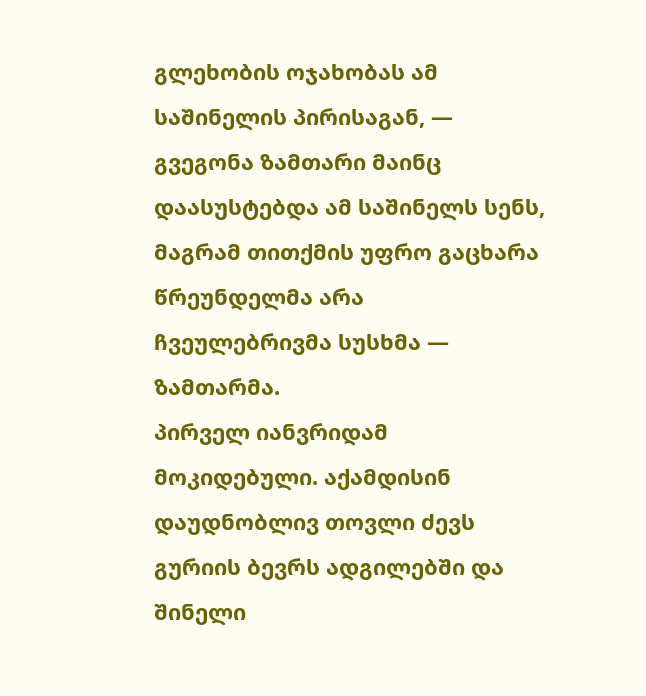გლეხობის ოჯახობას ამ საშინელის პირისაგან, — გვეგონა ზამთარი მაინც დაასუსტებდა ამ საშინელს სენს, მაგრამ თითქმის უფრო გაცხარა წრეუნდელმა არა ჩვეულებრივმა სუსხმა — ზამთარმა.
პირველ იანვრიდამ მოკიდებული. აქამდისინ დაუდნობლივ თოვლი ძევს გურიის ბევრს ადგილებში და შინელი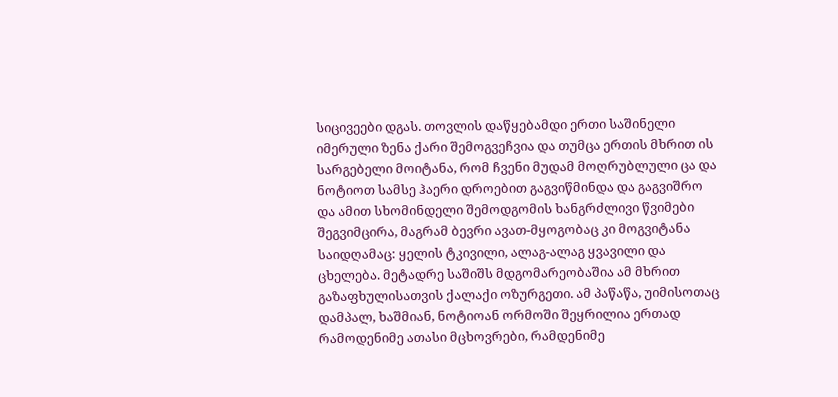სიცივეები დგას. თოვლის დაწყებამდი ერთი საშინელი იმერული ზენა ქარი შემოგვეჩვია და თუმცა ერთის მხრით ის სარგებელი მოიტანა, რომ ჩვენი მუდამ მოღრუბლული ცა და ნოტიოთ სამსე ჰაერი დროებით გაგვიწმინდა და გაგვიშრო და ამით სხომინდელი შემოდგომის ხანგრძლივი წვიმები შეგვიმცირა, მაგრამ ბევრი ავათ-მყოგობაც კი მოგვიტანა საიდღამაც: ყელის ტკივილი, ალაგ-ალაგ ყვავილი და ცხელება. მეტადრე საშიშს მდგომარეობაშია ამ მხრით გაზაფხულისათვის ქალაქი ოზურგეთი. ამ პაწაწა, უიმისოთაც დამპალ, ხაშმიან, ნოტიოან ორმოში შეყრილია ერთად რამოდენიმე ათასი მცხოვრები, რამდენიმე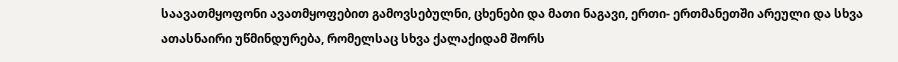საავათმყოფონი ავათმყოფებით გამოვსებულნი, ცხენები და მათი ნაგავი, ერთი- ერთმანეთში არეული და სხვა ათასნაირი უწმინდურება, რომელსაც სხვა ქალაქიდამ შორს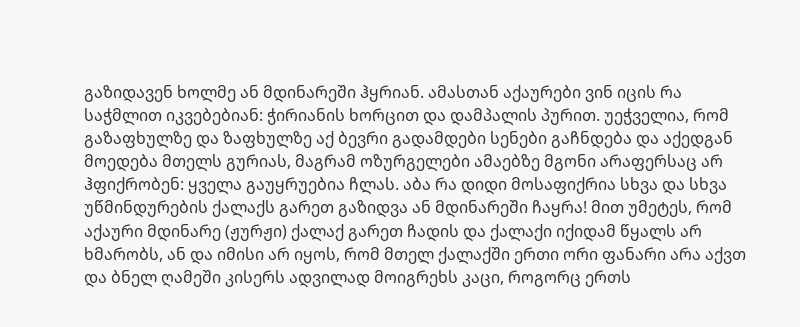გაზიდავენ ხოლმე ან მდინარეში ჰყრიან. ამასთან აქაურები ვინ იცის რა საჭმლით იკვებებიან: ჭირიანის ხორცით და დამპალის პურით. უეჭველია, რომ გაზაფხულზე და ზაფხულზე აქ ბევრი გადამდები სენები გაჩნდება და აქედგან მოედება მთელს გურიას, მაგრამ ოზურგელები ამაებზე მგონი არაფერსაც არ ჰფიქრობენ: ყველა გაუყრუებია ჩლას. აბა რა დიდი მოსაფიქრია სხვა და სხვა უწმინდურების ქალაქს გარეთ გაზიდვა ან მდინარეში ჩაყრა! მით უმეტეს, რომ აქაური მდინარე (ჟურჟი) ქალაქ გარეთ ჩადის და ქალაქი იქიდამ წყალს არ ხმარობს, ან და იმისი არ იყოს, რომ მთელ ქალაქში ერთი ორი ფანარი არა აქვთ და ბნელ ღამეში კისერს ადვილად მოიგრეხს კაცი, როგორც ერთს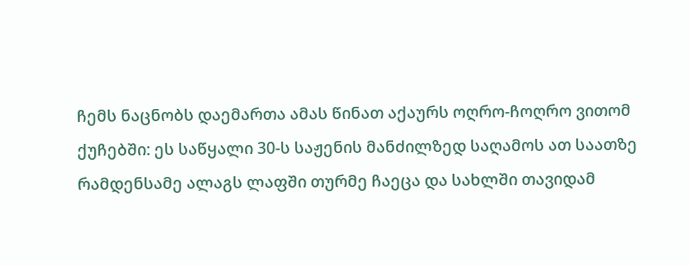ჩემს ნაცნობს დაემართა ამას წინათ აქაურს ოღრო-ჩოღრო ვითომ ქუჩებში: ეს საწყალი 30-ს საჟენის მანძილზედ საღამოს ათ საათზე რამდენსამე ალაგს ლაფში თურმე ჩაეცა და სახლში თავიდამ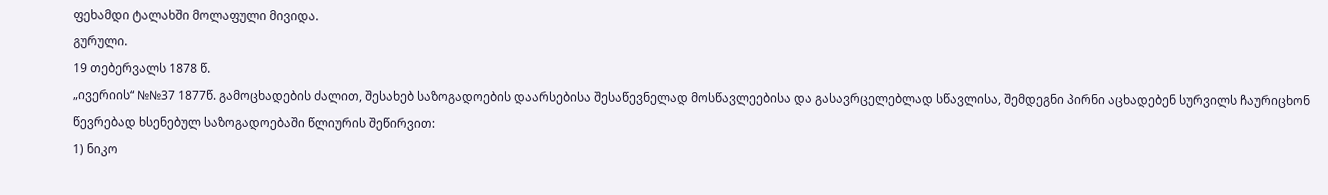ფეხამდი ტალახში მოლაფული მივიდა.
გურული.
19 თებერვალს 1878 წ.
„ივერიის“ №№37 1877წ. გამოცხადების ძალით, შესახებ საზოგადოების დაარსებისა შესაწევნელად მოსწავლეებისა და გასავრცელებლად სწავლისა, შემდეგნი პირნი აცხადებენ სურვილს ჩაურიცხონ წევრებად ხსენებულ საზოგადოებაში წლიურის შეწირვით:
1) ნიკო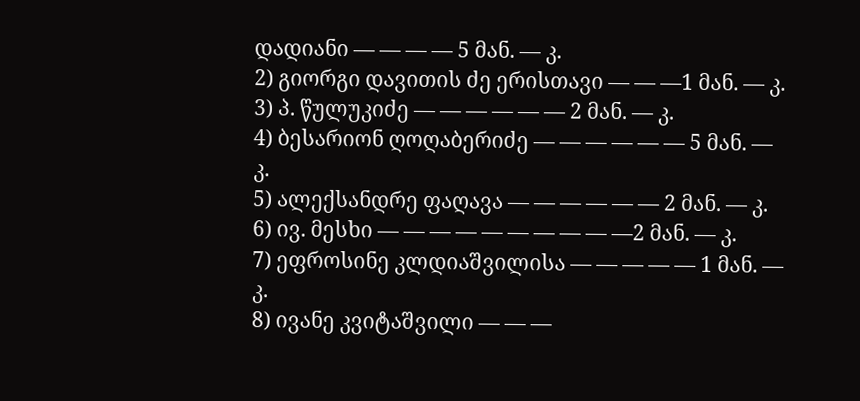დადიანი — — — — 5 მან. — კ.
2) გიორგი დავითის ძე ერისთავი — — —1 მან. — კ.
3) პ. წულუკიძე — — — — — — 2 მან. — კ.
4) ბესარიონ ღოღაბერიძე — — — — — — 5 მან. — კ.
5) ალექსანდრე ფაღავა — — — — — — 2 მან. — კ.
6) ივ. მესხი — — — — — — — — — —2 მან. — კ.
7) ეფროსინე კლდიაშვილისა — — — — — 1 მან. — კ.
8) ივანე კვიტაშვილი — — —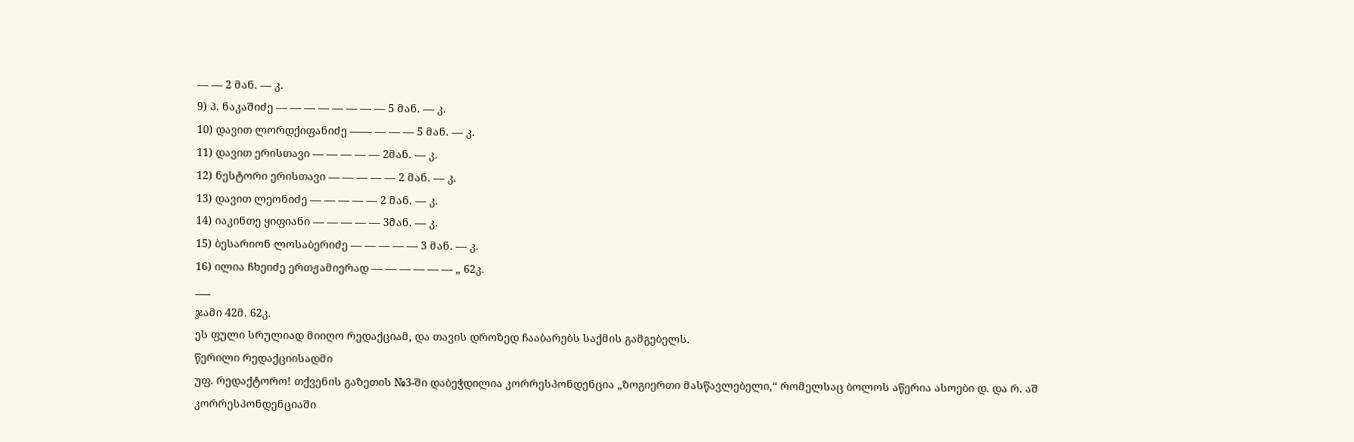— — 2 მან. — კ.
9) პ. ნაკაშიძე — — — — — — — — 5 მან. — კ.
10) დავით ლორდქიფანიძე —— — — — 5 მან. — კ.
11) დავით ერისთავი — — — — — 2მან. — კ.
12) ნესტორი ერისთავი — — — — — 2 მან. — კ.
13) დავით ლეონიძე — — — — — 2 მან. — კ.
14) იაკინთე ყიფიანი — — — — — 3მან. — კ.
15) ბესარიონ ლოსაბერიძე — — — — — 3 მან. — კ.
16) ილია ჩხეიძე ერთჟამიერად — — — — — — „ 62კ.
___
ჯამი 42მ. 62კ.
ეს ფული სრულიად მიიღო რედაქციამ, და თავის დროზედ ჩააბარებს საქმის გამგებელს.
წერილი რედაქციისადმი
უფ. რედაქტორო! თქვენის გაზეთის №3-ში დაბეჭდილია კორრესპონდენცია „ზოგიერთი მასწავლებელი,“ რომელსაც ბოლოს აწერია ასოები დ. და რ. აშ კორრესპონდენციაში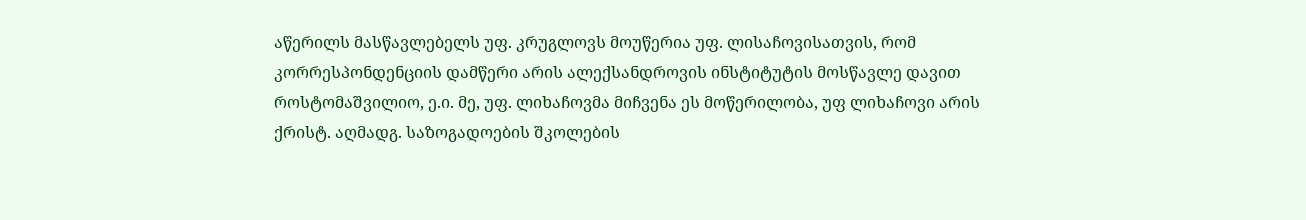აწერილს მასწავლებელს უფ. კრუგლოვს მოუწერია უფ. ლისაჩოვისათვის, რომ კორრესპონდენციის დამწერი არის ალექსანდროვის ინსტიტუტის მოსწავლე დავით როსტომაშვილიო, ე.ი. მე, უფ. ლიხაჩოვმა მიჩვენა ეს მოწერილობა, უფ ლიხაჩოვი არის ქრისტ. აღმადგ. საზოგადოების შკოლების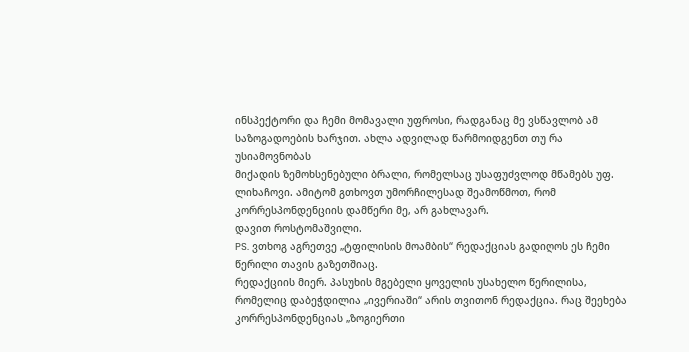ინსპექტორი და ჩემი მომავალი უფროსი, რადგანაც მე ვსწავლობ ამ საზოგადოების ხარჯით. ახლა ადვილად წარმოიდგენთ თუ რა უსიამოვნობას
მიქადის ზემოხსენებული ბრალი, რომელსაც უსაფუძვლოდ მწამებს უფ. ლიხაჩოვი. ამიტომ გთხოვთ უმორჩილესად შეამოწმოთ, რომ კორრესპონდენციის დამწერი მე, არ გახლავარ.
დავით როსტომაშვილი.
PS. ვთხოგ აგრეთვე „ტფილისის მოამბის“ რედაქციას გადიღოს ეს ჩემი წერილი თავის გაზეთშიაც.
რედაქციის მიერ. პასუხის მგებელი ყოველის უსახელო წერილისა, რომელიც დაბეჭდილია „ივერიაში“ არის თვითონ რედაქცია. რაც შეეხება კორრესპონდენციას „ზოგიერთი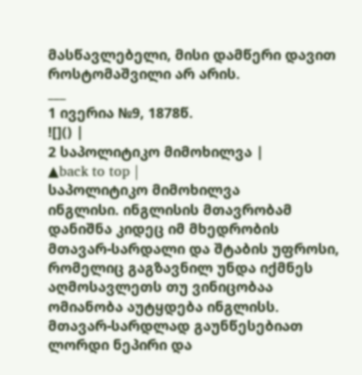მასწავლებელი, მისი დამწერი დავით როსტომაშვილი არ არის.
___
1 ივერია №9, 1878წ.
![]() |
2 საპოლიტიკო მიმოხილვა |
▲back to top |
საპოლიტიკო მიმოხილვა
ინგლისი. ინგლისის მთავრობამ დანიშნა კიდეც იმ მხედრობის მთავარ-სარდალი და შტაბის უფროსი, რომელიც გაგზავნილ უნდა იქმნეს აღმოსავლეთს თუ ვინიცობაა ომიანობა აუტყდება ინგლისს. მთავარ-სარდლად გაუნწესებიათ ლორდი ნეპირი და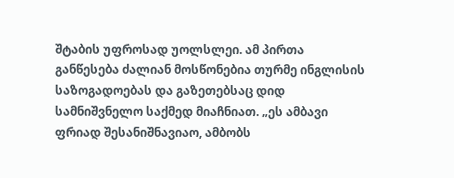შტაბის უფროსად უოლსლეი. ამ პირთა განწესება ძალიან მოსწონებია თურმე ინგლისის საზოგადოებას და გაზეთებსაც დიდ სამნიშვნელო საქმედ მიაჩნიათ. „ეს ამბავი ფრიად შესანიშნავიაო, ამბობს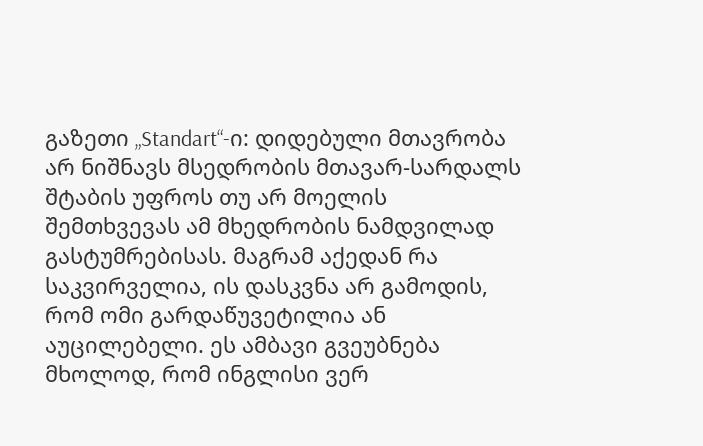გაზეთი „Standart“-ი: დიდებული მთავრობა არ ნიშნავს მსედრობის მთავარ-სარდალს შტაბის უფროს თუ არ მოელის შემთხვევას ამ მხედრობის ნამდვილად გასტუმრებისას. მაგრამ აქედან რა საკვირველია, ის დასკვნა არ გამოდის, რომ ომი გარდაწუვეტილია ან აუცილებელი. ეს ამბავი გვეუბნება მხოლოდ, რომ ინგლისი ვერ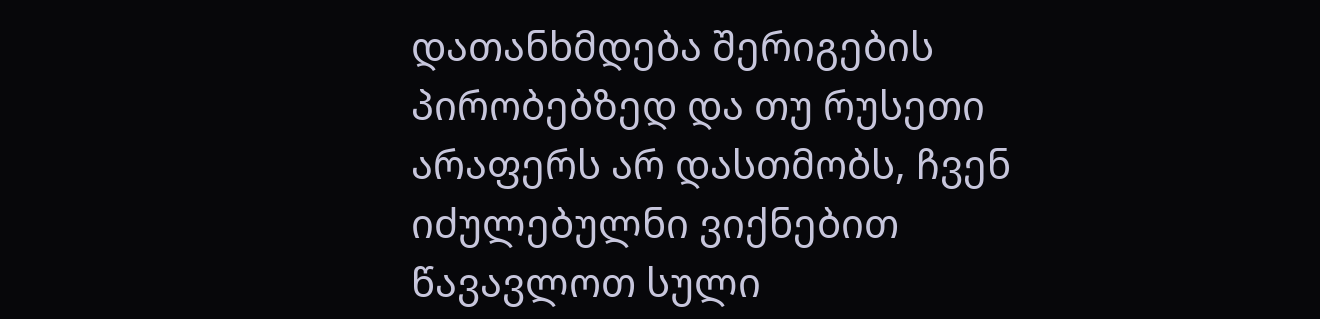დათანხმდება შერიგების პირობებზედ და თუ რუსეთი არაფერს არ დასთმობს, ჩვენ იძულებულნი ვიქნებით წავავლოთ სული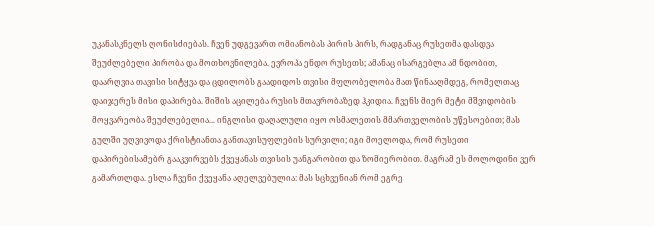უკანასკნელს ღონისძიებას. ჩვენ უდგევართ ომიანობას პირის პირს, რადგანაც რუსეთმა დასდვა შეუძლებელი პირობა და მოთხოვნილება. ევროპა ენდო რუსეთს; ამანაც ისარგებლა ამ ნდობით, დაარღვია თავისი სიტყვა და ცდილობს გაადიდოს თვისი მფლობელობა მათ წინააღმდეგ, რომელთაც დაიჯერეს მისი დაპირება. შიშის აცილება რუსის მთავრობაზედ ჰკიდია. ჩვენს მიერ მეტი მშვიდობის მოყვარეობა შეუძლებელია... ინგლისი დაღალული იყო ოსმალეთის მმართველობის უწესოებით; მას გულში უღვივოდა ქრისტიანთა განთავისუფლების სურვილი; იგი მოელოდა, რომ რუსეთი დაპირებისამებრ გააკვირვებს ქვეყანას თვისის უანგარობით და ზომიერობით. მაგრამ ეს მოლოდინი ვერ გამართლდა. ესლა ჩვენი ქვეყანა აღელვებულია: მას სცხვენიან რომ ეგრე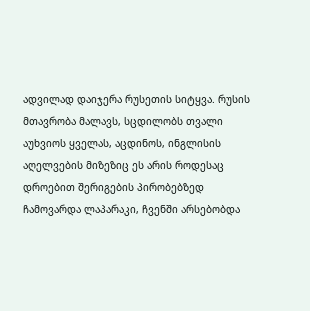ადვილად დაიჯერა რუსეთის სიტყვა. რუსის მთავრობა მალავს, სცდილობს თვალი აუხვიოს ყველას, აცდინოს, ინგლისის აღელვების მიზეზიც ეს არის როდესაც დროებით შერიგების პირობებზედ ჩამოვარდა ლაპარაკი, ჩვენში არსებობდა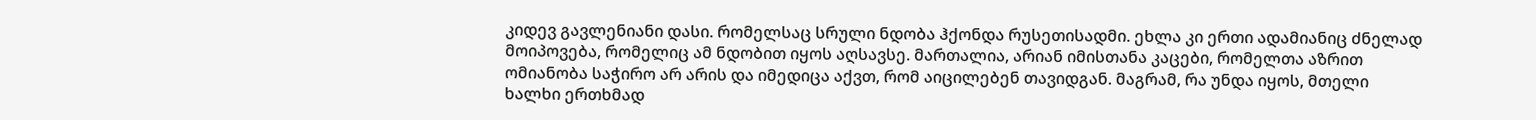კიდევ გავლენიანი დასი. რომელსაც სრული ნდობა ჰქონდა რუსეთისადმი. ეხლა კი ერთი ადამიანიც ძნელად მოიპოვება, რომელიც ამ ნდობით იყოს აღსავსე. მართალია, არიან იმისთანა კაცები, რომელთა აზრით ომიანობა საჭირო არ არის და იმედიცა აქვთ, რომ აიცილებენ თავიდგან. მაგრამ, რა უნდა იყოს, მთელი ხალხი ერთხმად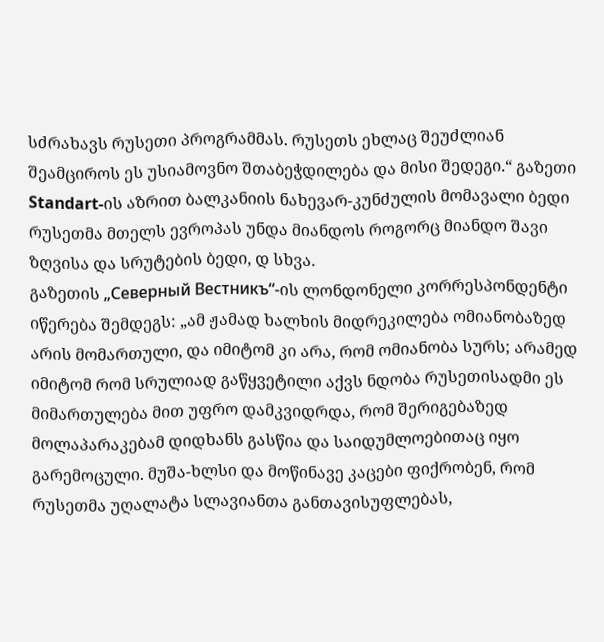სძრახავს რუსეთი პროგრამმას. რუსეთს ეხლაც შეუძლიან შეამციროს ეს უსიამოვნო შთაბეჭდილება და მისი შედეგი.“ გაზეთი Standart-ის აზრით ბალკანიის ნახევარ-კუნძულის მომავალი ბედი რუსეთმა მთელს ევროპას უნდა მიანდოს როგორც მიანდო შავი ზღვისა და სრუტების ბედი, დ სხვა.
გაზეთის „Северный Вестникъ“-ის ლონდონელი კორრესპონდენტი იწერება შემდეგს: „ამ ჟამად ხალხის მიდრეკილება ომიანობაზედ არის მომართული, და იმიტომ კი არა, რომ ომიანობა სურს; არამედ იმიტომ რომ სრულიად გაწყვეტილი აქვს ნდობა რუსეთისადმი ეს მიმართულება მით უფრო დამკვიდრდა, რომ შერიგებაზედ მოლაპარაკებამ დიდხანს გასწია და საიდუმლოებითაც იყო გარემოცული. მუშა-ხლსი და მოწინავე კაცები ფიქრობენ, რომ რუსეთმა უღალატა სლავიანთა განთავისუფლებას,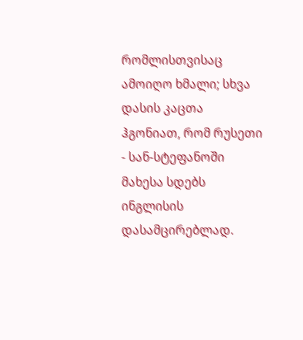რომლისთვისაც ამოიღო ხმალი; სხვა დასის კაცთა ჰგონიათ, რომ რუსეთი - სან-სტეფანოში მახესა სდებს ინგლისის დასამცირებლად.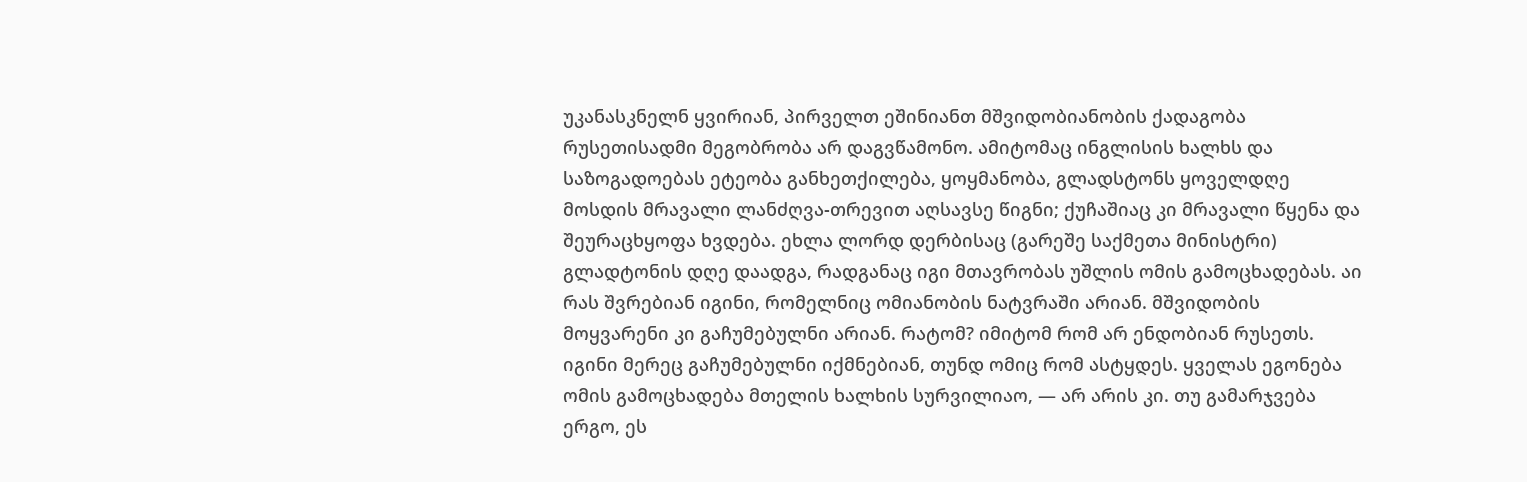უკანასკნელნ ყვირიან, პირველთ ეშინიანთ მშვიდობიანობის ქადაგობა რუსეთისადმი მეგობრობა არ დაგვწამონო. ამიტომაც ინგლისის ხალხს და საზოგადოებას ეტეობა განხეთქილება, ყოყმანობა, გლადსტონს ყოველდღე მოსდის მრავალი ლანძღვა-თრევით აღსავსე წიგნი; ქუჩაშიაც კი მრავალი წყენა და შეურაცხყოფა ხვდება. ეხლა ლორდ დერბისაც (გარეშე საქმეთა მინისტრი) გლადტონის დღე დაადგა, რადგანაც იგი მთავრობას უშლის ომის გამოცხადებას. აი რას შვრებიან იგინი, რომელნიც ომიანობის ნატვრაში არიან. მშვიდობის მოყვარენი კი გაჩუმებულნი არიან. რატომ? იმიტომ რომ არ ენდობიან რუსეთს. იგინი მერეც გაჩუმებულნი იქმნებიან, თუნდ ომიც რომ ასტყდეს. ყველას ეგონება ომის გამოცხადება მთელის ხალხის სურვილიაო, — არ არის კი. თუ გამარჯვება ერგო, ეს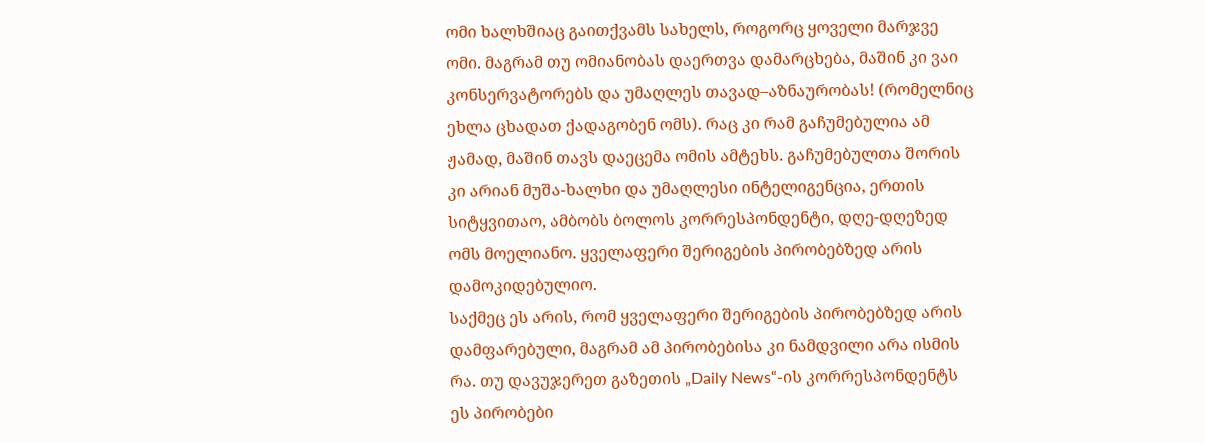ომი ხალხშიაც გაითქვამს სახელს, როგორც ყოველი მარჯვე ომი. მაგრამ თუ ომიანობას დაერთვა დამარცხება, მაშინ კი ვაი კონსერვატორებს და უმაღლეს თავად–აზნაურობას! (რომელნიც ეხლა ცხადათ ქადაგობენ ომს). რაც კი რამ გაჩუმებულია ამ ჟამად, მაშინ თავს დაეცემა ომის ამტეხს. გაჩუმებულთა შორის კი არიან მუშა-ხალხი და უმაღლესი ინტელიგენცია, ერთის სიტყვითაო, ამბობს ბოლოს კორრესპონდენტი, დღე-დღეზედ ომს მოელიანო. ყველაფერი შერიგების პირობებზედ არის დამოკიდებულიო.
საქმეც ეს არის, რომ ყველაფერი შერიგების პირობებზედ არის დამფარებული, მაგრამ ამ პირობებისა კი ნამდვილი არა ისმის რა. თუ დავუჯერეთ გაზეთის „Daily News“-ის კორრესპონდენტს ეს პირობები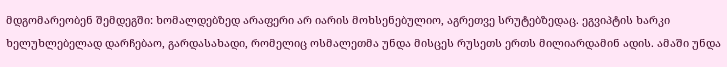მდგომარეობენ შემდეგში: ხომალდებზედ არაფერი არ იარის მოხსენებულიო, აგრეთვე სრუტებზედაც. ეგვიპტის ხარკი ხელუხლებელად დარჩებაო, გარდასახადი, რომელიც ოსმალეთმა უნდა მისცეს რუსეთს ერთს მილიარდამინ ადის. ამაში უნდა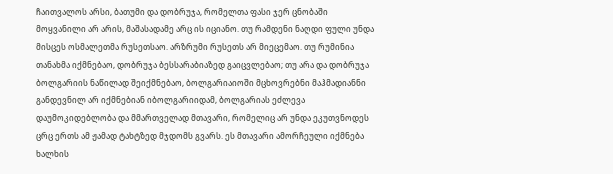ჩაითვალოს არსი, ბათუმი და დობრუჯა, რომელთა ფასი ჯერ ცნობაში მოყვანილი არ არის, მაშასადამე არც ის იციანო. თუ რამდენი ნაღდი ფული უნდა მისცეს ოსმალეთმა რუსეთსაო. არზრუმი რუსეთს არ მიეცემაო. თუ რუმინია თანახმა იქმნებაო, დობრუჯა ბესსარაბიაზედ გაიცვლებაო; თუ არა და დობრუჯა ბოლგარიის ნაწილად შეიქმნებაო, ბოლგარიაიოში მცხოვრებნი მაჰმადიანნი განდევნილ არ იქმნებიან იბოლგარიიდამ, ბოლგარიას ეძლევა დაუმოკიდებლობა და მმართველად მთავარი, რომელიც არ უნდა ეკუთვნოდეს ცრც ერთს ამ ჟამად ტახტზედ მჯდომს გვარს. ეს მთავარი ამორჩეული იქმნება ხალხის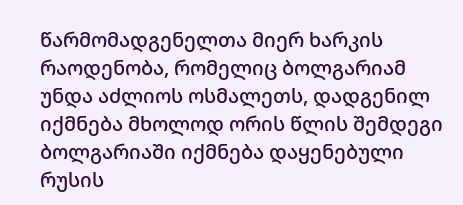წარმომადგენელთა მიერ ხარკის რაოდენობა, რომელიც ბოლგარიამ უნდა აძლიოს ოსმალეთს, დადგენილ იქმნება მხოლოდ ორის წლის შემდეგი ბოლგარიაში იქმნება დაყენებული რუსის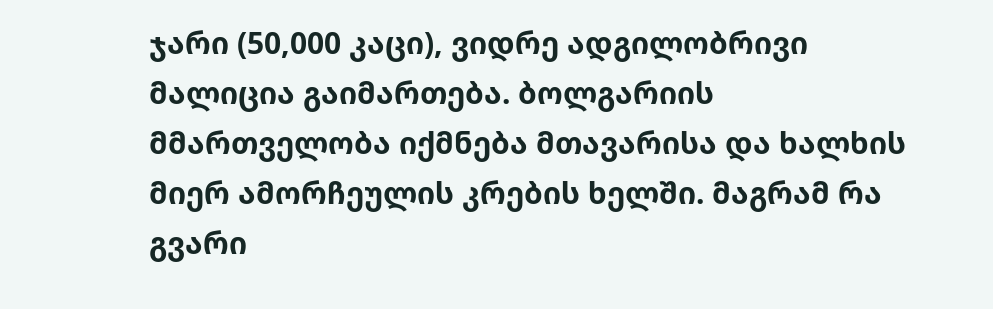ჯარი (50,000 კაცი), ვიდრე ადგილობრივი მალიცია გაიმართება. ბოლგარიის მმართველობა იქმნება მთავარისა და ხალხის მიერ ამორჩეულის კრების ხელში. მაგრამ რა გვარი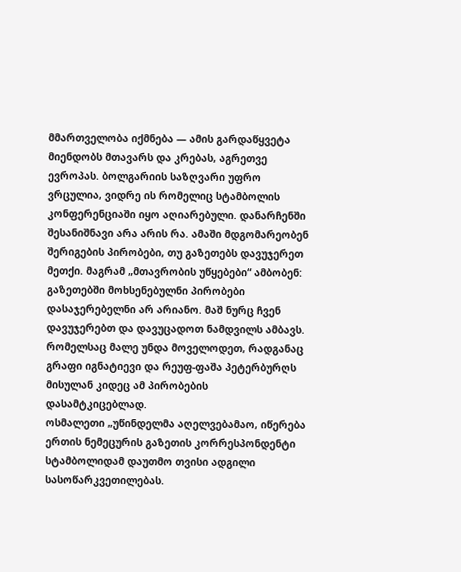მმართველობა იქმნება — ამის გარდაწყვეტა მიენდობს მთავარს და კრებას, აგრეთვე ევროპას. ბოლგარიის საზღვარი უფრო ვრცულია, ვიდრე ის რომელიც სტამბოლის კონფერენციაში იყო აღიარებული. დანარჩენში შესანიშნავი არა არის რა. ამაში მდგომარეობენ შერიგების პირობები, თუ გაზეთებს დავუჯერეთ მეთქი. მაგრამ „მთავრობის უწყებები“ ამბობენ: გაზეთებში მოხსენებულნი პირობები დასაჯერებელნი არ არიანო. მაშ ნურც ჩვენ დავუჯერებთ და დავუცადოთ ნამდვილს ამბავს. რომელსაც მალე უნდა მოველოდეთ, რადგანაც გრაფი იგნატიევი და რეუფ-ფაშა პეტერბურღს მისულან კიდეც ამ პირობების დასამტკიცებლად.
ოსმალეთი „უწინდელმა აღელვებამაო, იწერება ერთის ნემეცურის გაზეთის კორრესპონდენტი სტამბოლიდამ დაუთმო თვისი ადგილი სასოწარკვეთილებას.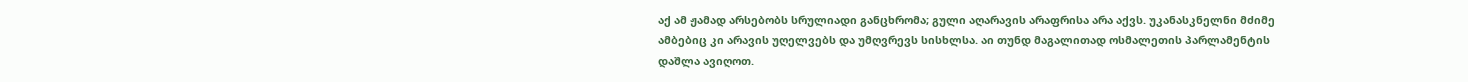აქ ამ ჟამად არსებობს სრულიადი განცხრომა; გული აღარავის არაფრისა არა აქვს. უკანასკნელნი მძიმე ამბებიც კი არავის უღელვებს და უმღვრევს სისხლსა. აი თუნდ მაგალითად ოსმალეთის პარლამენტის დაშლა ავიღოთ.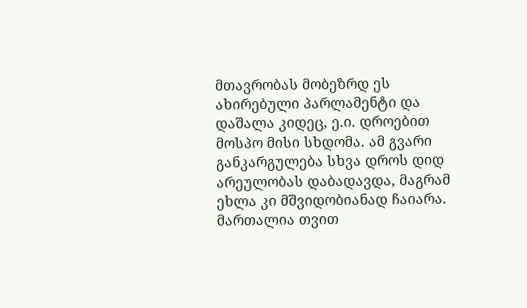მთავრობას მობეზრდ ეს ახირებული პარლამენტი და დაშალა კიდეც, ე.ი. დროებით მოსპო მისი სხდომა. ამ გვარი განკარგულება სხვა დროს დიდ არეულობას დაბადავდა, მაგრამ ეხლა კი მშვიდობიანად ჩაიარა. მართალია თვით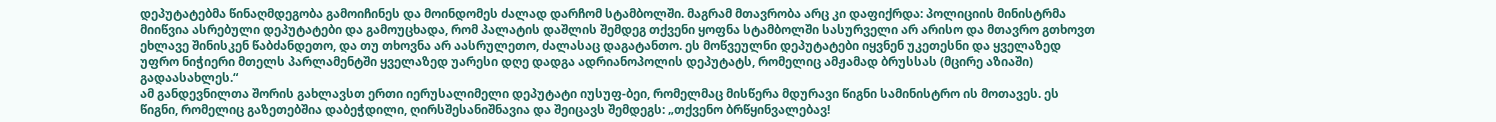დეპუტატებმა წინაღმდეგობა გამოიჩინეს და მოინდომეს ძალად დარჩომ სტამბოლში. მაგრამ მთავრობა არც კი დაფიქრდა: პოლიციის მინისტრმა მიიწვია ასრებული დეპუტატები და გამოუცხადა, რომ პალატის დაშლის შემდეგ თქვენი ყოფნა სტამბოლში სასურველი არ არისო და მთავრო გთხოვთ ეხლავე შინისკენ წაბძანდეთო, და თუ თხოვნა არ აასრულეთო, ძალასაც დაგატანთო. ეს მოწვეულნი დეპუტატები იყვნენ უკეთესნი და ყველაზედ უფრო ნიჭიერი მთელს პარლამენტში ყველაზედ უარესი დღე დადგა ადრიანოპოლის დეპუტატს, რომელიც ამჟამად ბრუსსას (მცირე აზიაში) გადაასახლეს.“
ამ განდევნილთა შორის გახლავსთ ერთი იერუსალიმელი დეპუტატი იუსუფ-ბეი, რომელმაც მისწერა მდურავი წიგნი სამინისტრო ის მოთავეს. ეს წიგნი, რომელიც გაზეთებშია დაბეჭდილი, ღირსშესანიშნავია და შეიცავს შემდეგს: „თქვენო ბრწყინვალებავ!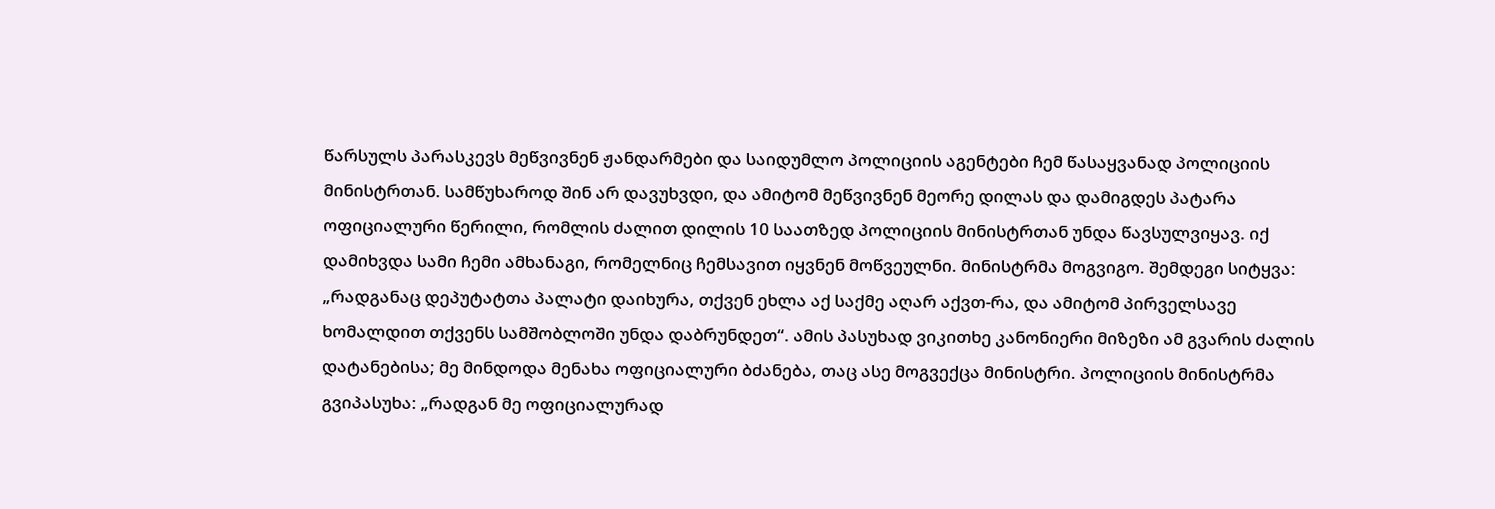წარსულს პარასკევს მეწვივნენ ჟანდარმები და საიდუმლო პოლიციის აგენტები ჩემ წასაყვანად პოლიციის მინისტრთან. სამწუხაროდ შინ არ დავუხვდი, და ამიტომ მეწვივნენ მეორე დილას და დამიგდეს პატარა ოფიციალური წერილი, რომლის ძალით დილის 10 საათზედ პოლიციის მინისტრთან უნდა წავსულვიყავ. იქ დამიხვდა სამი ჩემი ამხანაგი, რომელნიც ჩემსავით იყვნენ მოწვეულნი. მინისტრმა მოგვიგო. შემდეგი სიტყვა: „რადგანაც დეპუტატთა პალატი დაიხურა, თქვენ ეხლა აქ საქმე აღარ აქვთ-რა, და ამიტომ პირველსავე ხომალდით თქვენს სამშობლოში უნდა დაბრუნდეთ“. ამის პასუხად ვიკითხე კანონიერი მიზეზი ამ გვარის ძალის დატანებისა; მე მინდოდა მენახა ოფიციალური ბძანება, თაც ასე მოგვექცა მინისტრი. პოლიციის მინისტრმა გვიპასუხა: „რადგან მე ოფიციალურად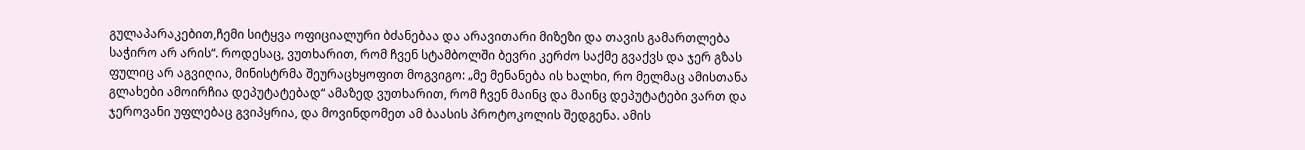გულაპარაკებით,ჩემი სიტყვა ოფიციალური ბძანებაა და არავითარი მიზეზი და თავის გამართლება საჭირო არ არის“. როდესაც, ვუთხარით, რომ ჩვენ სტამბოლში ბევრი კერძო საქმე გვაქვს და ჯერ გზას ფულიც არ აგვიღია, მინისტრმა შეურაცხყოფით მოგვიგო: „მე მენანება ის ხალხი, რო მელმაც ამისთანა გლახები ამოირჩია დეპუტატებად“ ამაზედ ვუთხარით, რომ ჩვენ მაინც და მაინც დეპუტატები ვართ და ჯეროვანი უფლებაც გვიპყრია, და მოვინდომეთ ამ ბაასის პროტოკოლის შედგენა. ამის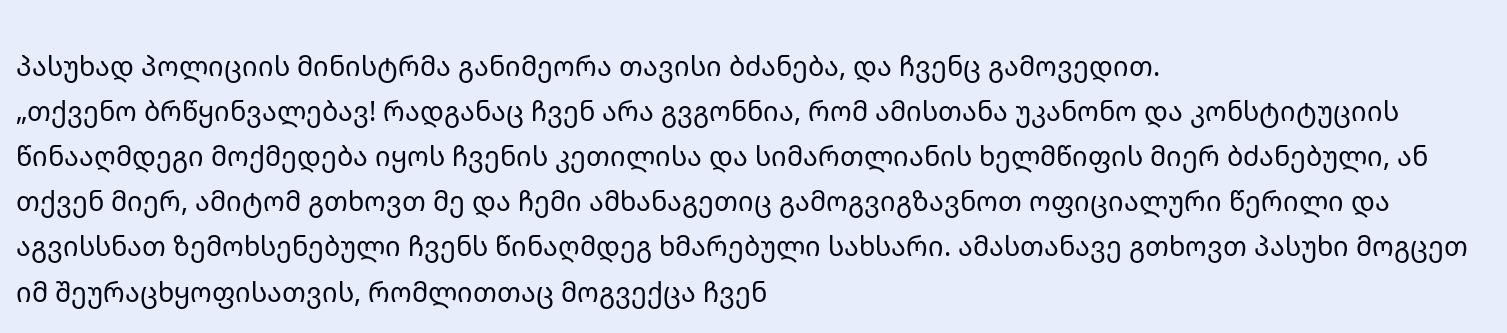პასუხად პოლიციის მინისტრმა განიმეორა თავისი ბძანება, და ჩვენც გამოვედით.
„თქვენო ბრწყინვალებავ! რადგანაც ჩვენ არა გვგონნია, რომ ამისთანა უკანონო და კონსტიტუციის წინააღმდეგი მოქმედება იყოს ჩვენის კეთილისა და სიმართლიანის ხელმწიფის მიერ ბძანებული, ან თქვენ მიერ, ამიტომ გთხოვთ მე და ჩემი ამხანაგეთიც გამოგვიგზავნოთ ოფიციალური წერილი და აგვისსნათ ზემოხსენებული ჩვენს წინაღმდეგ ხმარებული სახსარი. ამასთანავე გთხოვთ პასუხი მოგცეთ იმ შეურაცხყოფისათვის, რომლითთაც მოგვექცა ჩვენ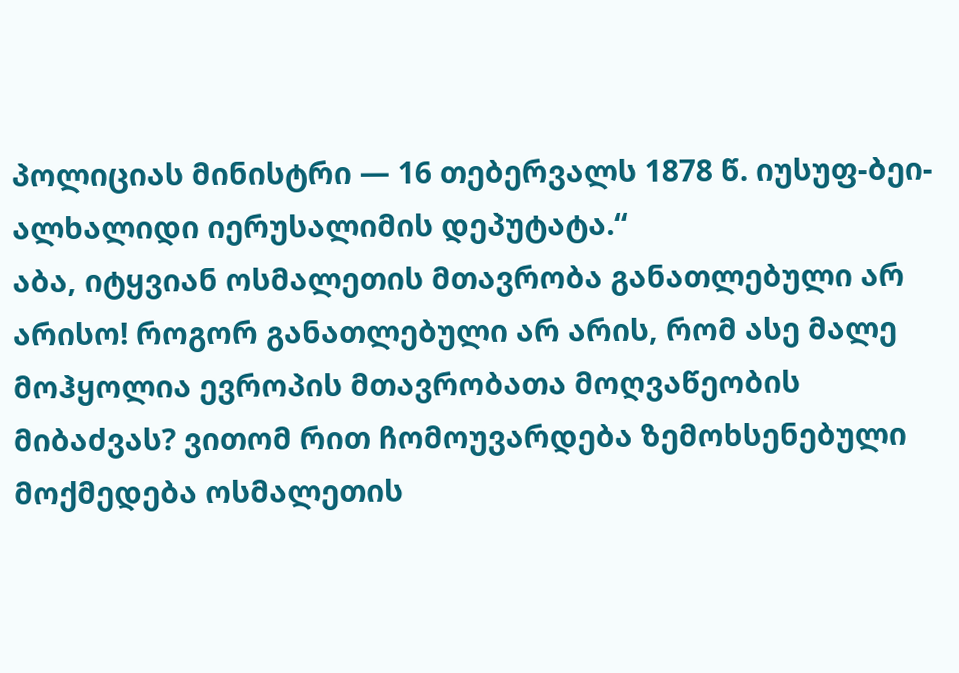პოლიციას მინისტრი — 16 თებერვალს 1878 წ. იუსუფ-ბეი-ალხალიდი იერუსალიმის დეპუტატა.“
აბა, იტყვიან ოსმალეთის მთავრობა განათლებული არ არისო! როგორ განათლებული არ არის, რომ ასე მალე მოჰყოლია ევროპის მთავრობათა მოღვაწეობის მიბაძვას? ვითომ რით ჩომოუვარდება ზემოხსენებული მოქმედება ოსმალეთის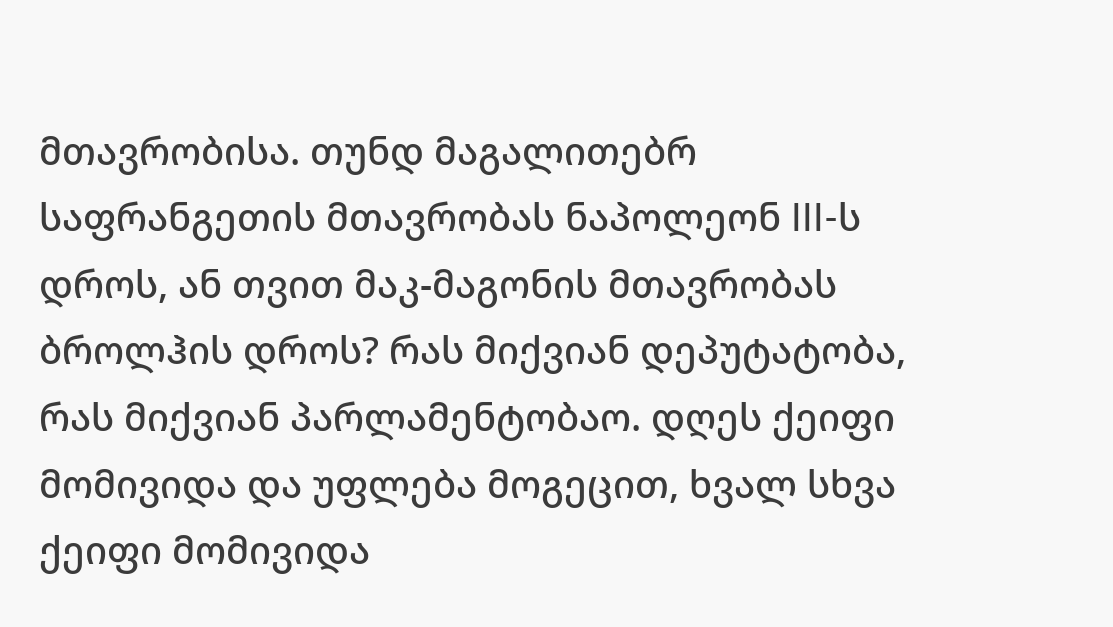მთავრობისა. თუნდ მაგალითებრ საფრანგეთის მთავრობას ნაპოლეონ III-ს დროს, ან თვით მაკ-მაგონის მთავრობას ბროლჰის დროს? რას მიქვიან დეპუტატობა, რას მიქვიან პარლამენტობაო. დღეს ქეიფი მომივიდა და უფლება მოგეცით, ხვალ სხვა ქეიფი მომივიდა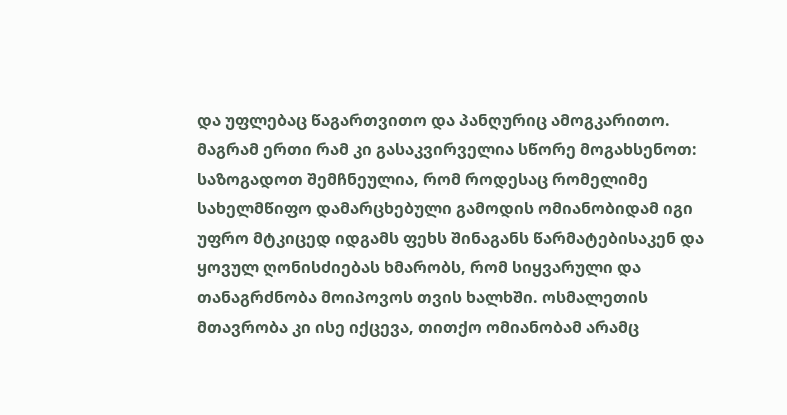და უფლებაც წაგართვითო და პანღურიც ამოგკარითო. მაგრამ ერთი რამ კი გასაკვირველია სწორე მოგახსენოთ: საზოგადოთ შემჩნეულია, რომ როდესაც რომელიმე სახელმწიფო დამარცხებული გამოდის ომიანობიდამ იგი უფრო მტკიცედ იდგამს ფეხს შინაგანს წარმატებისაკენ და ყოვულ ღონისძიებას ხმარობს, რომ სიყვარული და თანაგრძნობა მოიპოვოს თვის ხალხში. ოსმალეთის მთავრობა კი ისე იქცევა, თითქო ომიანობამ არამც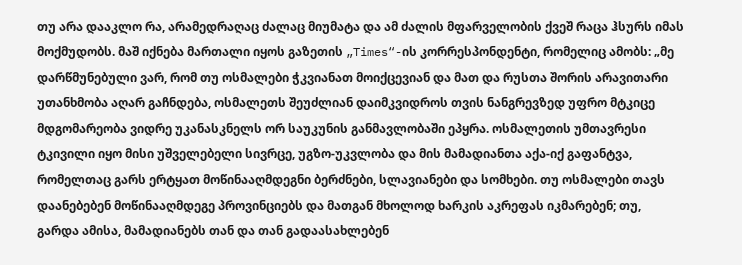თუ არა დააკლო რა, არამედრაღაც ძალაც მიუმატა და ამ ძალის მფარველობის ქვეშ რაცა ჰსურს იმას მოქმუდობს. მაშ იქნება მართალი იყოს გაზეთის „Times“-ის კორრესპონდენტი, რომელიც ამობს: „მე დარწმუნებული ვარ, რომ თუ ოსმალები ჭკვიანათ მოიქცევიან და მათ და რუსთა შორის არავითარი უთანხმობა აღარ გაჩნდება, ოსმალეთს შეუძლიან დაიმკვიდროს თვის ნანგრევზედ უფრო მტკიცე მდგომარეობა ვიდრე უკანასკნელს ორ საუკუნის განმავლობაში ეპყრა. ოსმალეთის უმთავრესი ტკივილი იყო მისი უშველებელი სივრცე, უგზო-უკვლობა და მის მამადიანთა აქა-იქ გაფანტვა, რომელთაც გარს ერტყათ მოწინააღმდეგნი ბერძნები, სლავიანები და სომხები. თუ ოსმალები თავს დაანებებენ მოწინააღმდეგე პროვინციებს და მათგან მხოლოდ ხარკის აკრეფას იკმარებენ; თუ, გარდა ამისა, მამადიანებს თან და თან გადაასახლებენ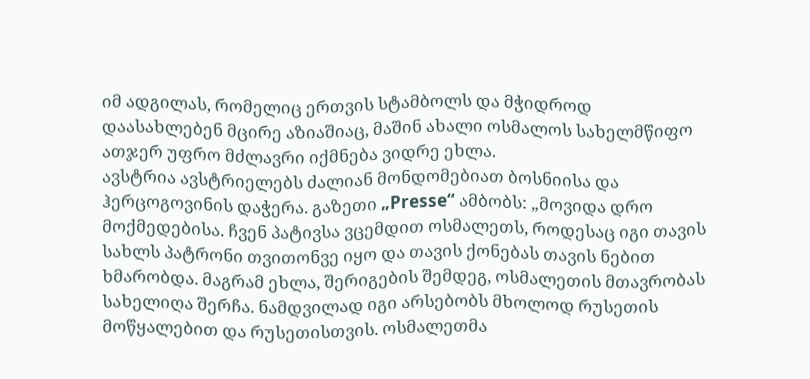იმ ადგილას, რომელიც ერთვის სტამბოლს და მჭიდროდ დაასახლებენ მცირე აზიაშიაც, მაშინ ახალი ოსმალოს სახელმწიფო ათჯერ უფრო მძლავრი იქმნება ვიდრე ეხლა.
ავსტრია ავსტრიელებს ძალიან მონდომებიათ ბოსნიისა და ჰერცოგოვინის დაჭერა. გაზეთი „Presse“ ამბობს: „მოვიდა დრო მოქმედებისა. ჩვენ პატივსა ვცემდით ოსმალეთს, როდესაც იგი თავის სახლს პატრონი თვითონვე იყო და თავის ქონებას თავის ნებით ხმარობდა. მაგრამ ეხლა, შერიგების შემდეგ, ოსმალეთის მთავრობას სახელიღა შერჩა. ნამდვილად იგი არსებობს მხოლოდ რუსეთის მოწყალებით და რუსეთისთვის. ოსმალეთმა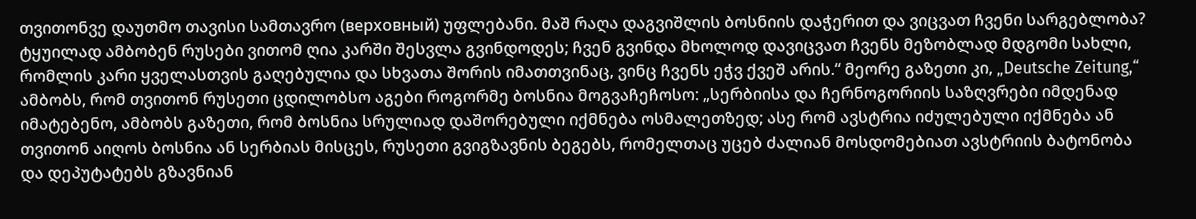თვითონვე დაუთმო თავისი სამთავრო (верховный) უფლებანი. მაშ რაღა დაგვიშლის ბოსნიის დაჭერით და ვიცვათ ჩვენი სარგებლობა? ტყუილად ამბობენ რუსები ვითომ ღია კარში შესვლა გვინდოდეს; ჩვენ გვინდა მხოლოდ დავიცვათ ჩვენს მეზობლად მდგომი სახლი, რომლის კარი ყველასთვის გაღებულია და სხვათა შორის იმათთვინაც, ვინც ჩვენს ეჭვ ქვეშ არის.“ მეორე გაზეთი კი, „Deutsche Zeitung,“ ამბობს, რომ თვითონ რუსეთი ცდილობსო აგები როგორმე ბოსნია მოგვაჩეჩოსო: „სერბიისა და ჩერნოგორიის საზღვრები იმდენად იმატებენო, ამბობს გაზეთი, რომ ბოსნია სრულიად დაშორებული იქმნება ოსმალეთზედ; ასე რომ ავსტრია იძულებული იქმნება ან თვითონ აიღოს ბოსნია ან სერბიას მისცეს, რუსეთი გვიგზავნის ბეგებს, რომელთაც უცებ ძალიან მოსდომებიათ ავსტრიის ბატონობა და დეპუტატებს გზავნიან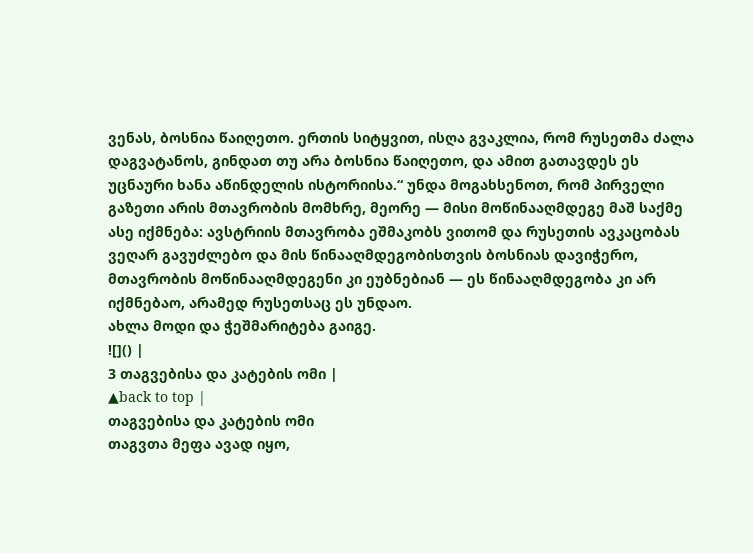ვენას, ბოსნია წაიღეთო. ერთის სიტყვით, ისღა გვაკლია, რომ რუსეთმა ძალა დაგვატანოს, გინდათ თუ არა ბოსნია წაიღეთო, და ამით გათავდეს ეს უცნაური ხანა აწინდელის ისტორიისა.“ უნდა მოგახსენოთ, რომ პირველი გაზეთი არის მთავრობის მომხრე, მეორე — მისი მოწინააღმდეგე მაშ საქმე ასე იქმნება: ავსტრიის მთავრობა ეშმაკობს ვითომ და რუსეთის ავკაცობას ვეღარ გავუძლებო და მის წინააღმდეგობისთვის ბოსნიას დავიჭერო, მთავრობის მოწინააღმდეგენი კი ეუბნებიან — ეს წინააღმდეგობა კი არ იქმნებაო, არამედ რუსეთსაც ეს უნდაო.
ახლა მოდი და ჭეშმარიტება გაიგე.
![]() |
3 თაგვებისა და კატების ომი |
▲back to top |
თაგვებისა და კატების ომი
თაგვთა მეფა ავად იყო,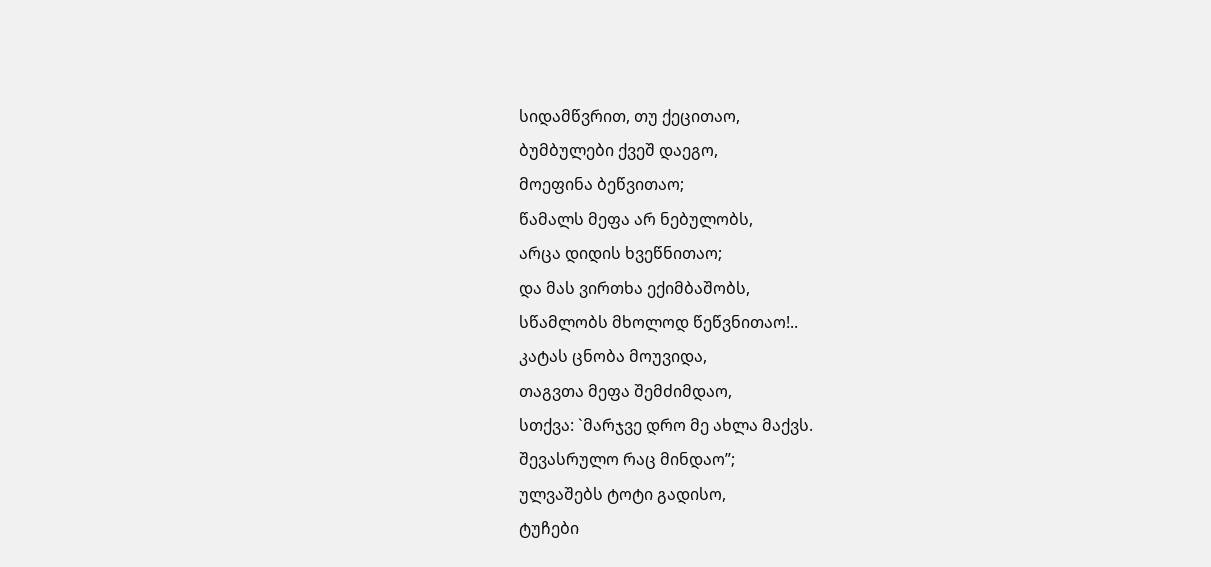სიდამწვრით, თუ ქეცითაო,
ბუმბულები ქვეშ დაეგო,
მოეფინა ბეწვითაო;
წამალს მეფა არ ნებულობს,
არცა დიდის ხვეწნითაო;
და მას ვირთხა ექიმბაშობს,
სწამლობს მხოლოდ წეწვნითაო!..
კატას ცნობა მოუვიდა,
თაგვთა მეფა შემძიმდაო,
სთქვა: `მარჯვე დრო მე ახლა მაქვს.
შევასრულო რაც მინდაო”;
ულვაშებს ტოტი გადისო,
ტუჩები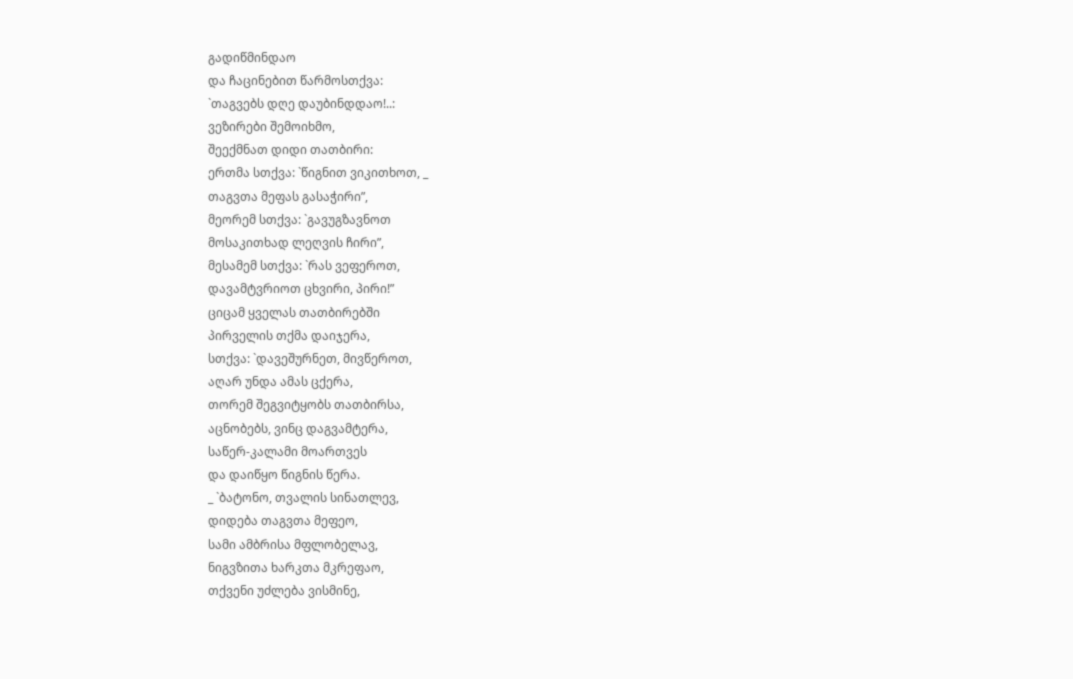გადიწმინდაო
და ჩაცინებით წარმოსთქვა:
`თაგვებს დღე დაუბინდდაო!..:
ვეზირები შემოიხმო,
შეექმნათ დიდი თათბირი:
ერთმა სთქვა: `წიგნით ვიკითხოთ, _
თაგვთა მეფას გასაჭირი”,
მეორემ სთქვა: `გავუგზავნოთ
მოსაკითხად ლეღვის ჩირი”,
მესამემ სთქვა: `რას ვეფეროთ,
დავამტვრიოთ ცხვირი, პირი!”
ციცამ ყველას თათბირებში
პირველის თქმა დაიჯერა,
სთქვა: `დავეშურნეთ, მივწეროთ,
აღარ უნდა ამას ცქერა,
თორემ შეგვიტყობს თათბირსა,
აცნობებს, ვინც დაგვამტერა,
საწერ-კალამი მოართვეს
და დაიწყო წიგნის წერა.
_ `ბატონო, თვალის სინათლევ,
დიდება თაგვთა მეფეო,
სამი ამბრისა მფლობელავ,
ნიგვზითა ხარკთა მკრეფაო,
თქვენი უძლება ვისმინე,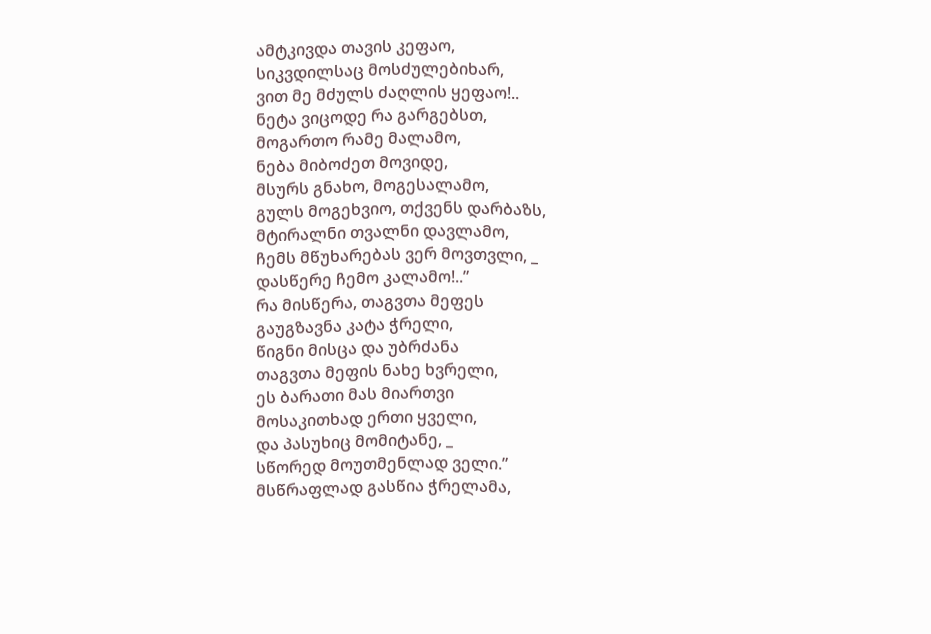ამტკივდა თავის კეფაო,
სიკვდილსაც მოსძულებიხარ,
ვით მე მძულს ძაღლის ყეფაო!..
ნეტა ვიცოდე რა გარგებსთ,
მოგართო რამე მალამო,
ნება მიბოძეთ მოვიდე,
მსურს გნახო, მოგესალამო,
გულს მოგეხვიო, თქვენს დარბაზს,
მტირალნი თვალნი დავლამო,
ჩემს მწუხარებას ვერ მოვთვლი, _
დასწერე ჩემო კალამო!..”
რა მისწერა, თაგვთა მეფეს
გაუგზავნა კატა ჭრელი,
წიგნი მისცა და უბრძანა
თაგვთა მეფის ნახე ხვრელი,
ეს ბარათი მას მიართვი
მოსაკითხად ერთი ყველი,
და პასუხიც მომიტანე, _
სწორედ მოუთმენლად ველი.”
მსწრაფლად გასწია ჭრელამა,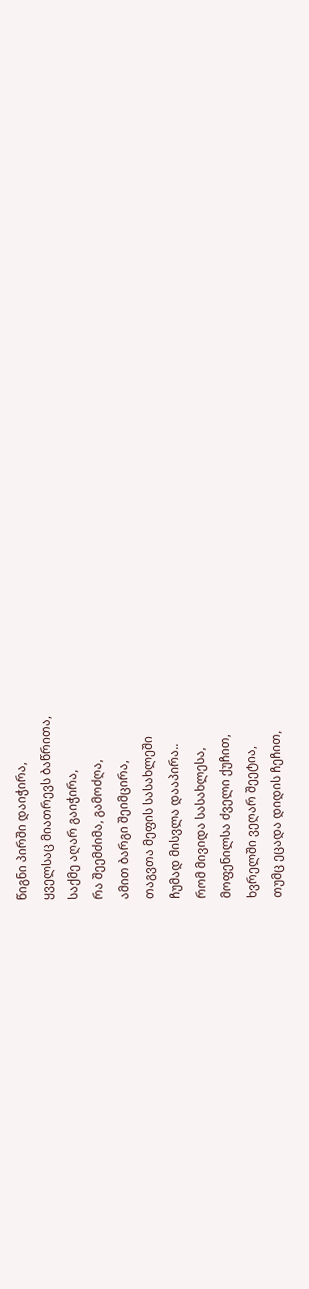წიგნი პირში დაიჭირა,
ყველსაც მიათრევს ბაწრითა,
საქმე აღარ გაიჭირა,
რა შეემძიმა, გამოძღა,
ამით ბარგი შეიმცირა,
თაგვთა მეფის სასახლეში
ჩუმად მისვლა დააპირა..
რომ მივიდა სასახლესა,
მოფენილსა ძველი ქუჩით,
ხვრელში ვეღარ შეეტია,
თუმც ეცადა დიდის ჩეჩით,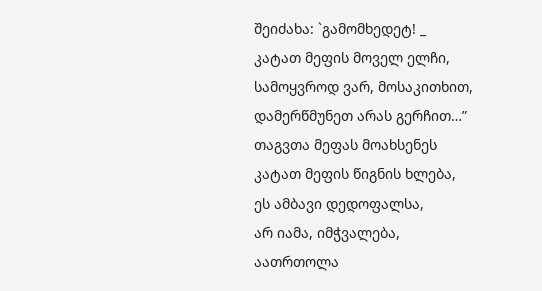შეიძახა: `გამომხედეტ! _
კატათ მეფის მოველ ელჩი,
სამოყვროდ ვარ, მოსაკითხით,
დამერწმუნეთ არას გერჩით…”
თაგვთა მეფას მოახსენეს
კატათ მეფის წიგნის ხლება,
ეს ამბავი დედოფალსა,
არ იამა, იმჭვალება,
აათრთოლა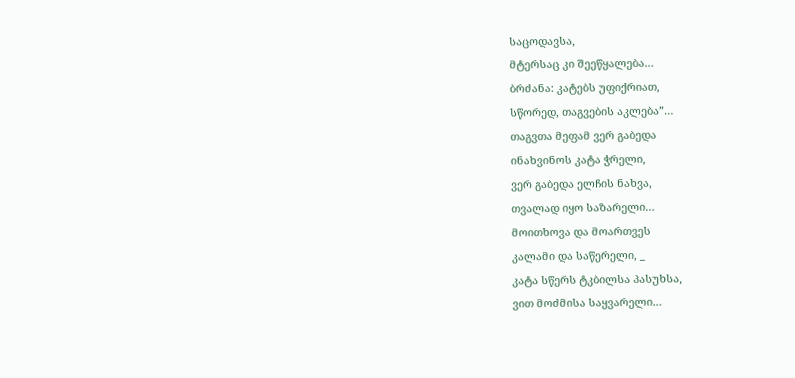საცოდავსა,
მტერსაც კი შეეწყალება…
ბრძანა: კატებს უფიქრიათ,
სწორედ, თაგვების აკლება”…
თაგვთა მეფამ ვერ გაბედა
ინახვინოს კატა ჭრელი,
ვერ გაბედა ელჩის ნახვა,
თვალად იყო საზარელი…
მოითხოვა და მოართვეს
კალამი და საწერელი, _
კატა სწერს ტკბილსა პასუხსა,
ვით მოძმისა საყვარელი…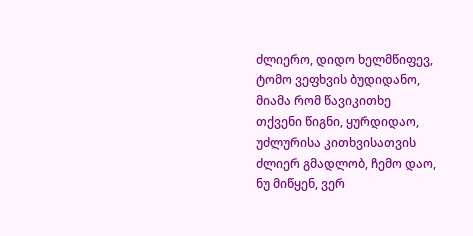ძლიერო, დიდო ხელმწიფევ,
ტომო ვეფხვის ბუდიდანო,
მიამა რომ წავიკითხე
თქვენი წიგნი, ყურდიდაო,
უძლურისა კითხვისათვის
ძლიერ გმადლობ, ჩემო დაო,
ნუ მიწყენ, ვერ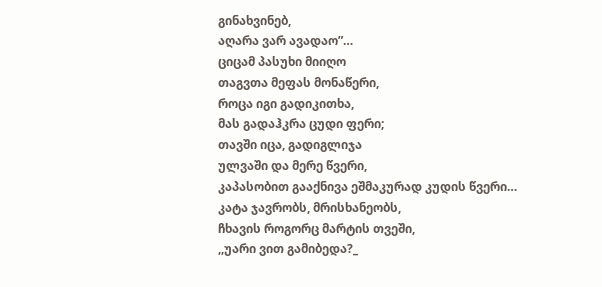გინახვინებ,
აღარა ვარ ავადაო”…
ციცამ პასუხი მიიღო
თაგვთა მეფას მონაწერი,
როცა იგი გადიკითხა,
მას გადაჰკრა ცუდი ფერი;
თავში იცა, გადიგლიჯა
ულვაში და მერე წვერი,
კაპასობით გააქნივა ეშმაკურად კუდის წვერი…
კატა ჯავრობს, მრისხანეობს,
ჩხავის როგორც მარტის თვეში,
,,უარი ვით გამიბედა?_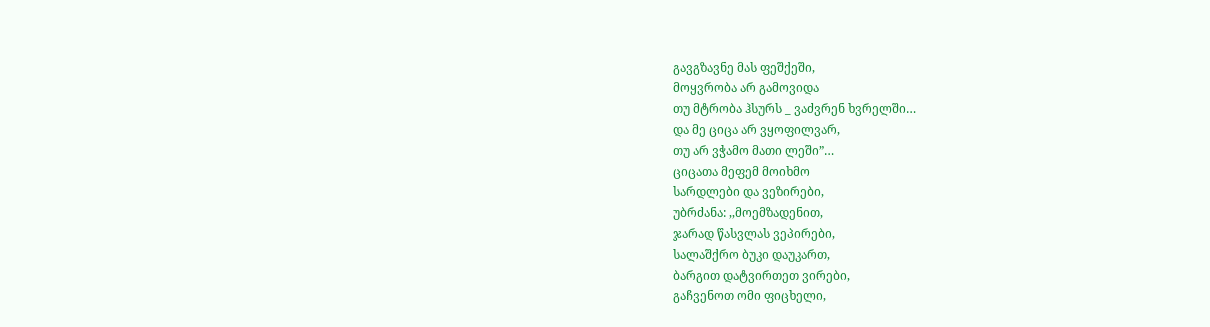გავგზავნე მას ფეშქეში,
მოყვრობა არ გამოვიდა
თუ მტრობა ჰსურს _ ვაძვრენ ხვრელში…
და მე ციცა არ ვყოფილვარ,
თუ არ ვჭამო მათი ლეში”…
ციცათა მეფემ მოიხმო
სარდლები და ვეზირები,
უბრძანა: ,,მოემზადენით,
ჯარად წასვლას ვეპირები,
სალაშქრო ბუკი დაუკართ,
ბარგით დატვირთეთ ვირები,
გაჩვენოთ ომი ფიცხელი,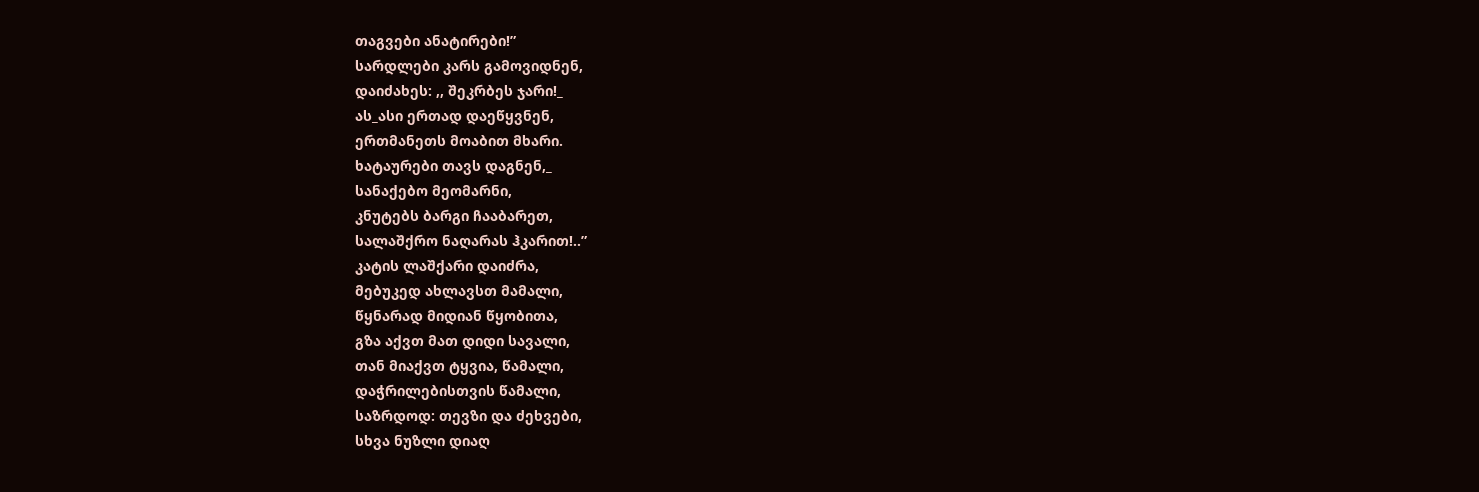თაგვები ანატირები!”
სარდლები კარს გამოვიდნენ,
დაიძახეს: ,, შეკრბეს ჯარი!_
ას_ასი ერთად დაეწყვნენ,
ერთმანეთს მოაბით მხარი.
ხატაურები თავს დაგნენ,_
სანაქებო მეომარნი,
კნუტებს ბარგი ჩააბარეთ,
სალაშქრო ნაღარას ჰკარით!..”
კატის ლაშქარი დაიძრა,
მებუკედ ახლავსთ მამალი,
წყნარად მიდიან წყობითა,
გზა აქვთ მათ დიდი სავალი,
თან მიაქვთ ტყვია, წამალი,
დაჭრილებისთვის წამალი,
საზრდოდ: თევზი და ძეხვები,
სხვა ნუზლი დიაღ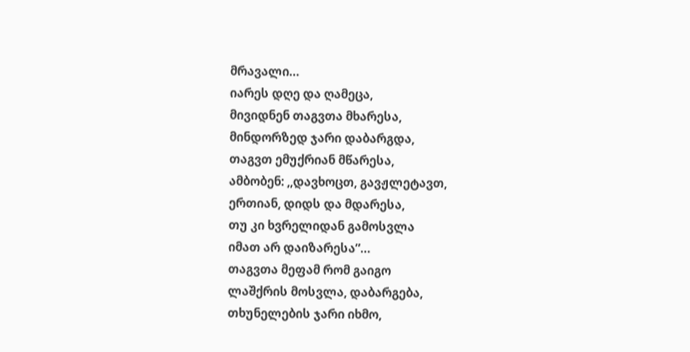მრავალი…
იარეს დღე და ღამეცა,
მივიდნენ თაგვთა მხარესა,
მინდორზედ ჯარი დაბარგდა,
თაგვთ ემუქრიან მწარესა,
ამბობენ: ,,დავხოცთ, გავჟლეტავთ,
ერთიან, დიდს და მდარესა,
თუ კი ხვრელიდან გამოსვლა
იმათ არ დაიზარესა”…
თაგვთა მეფამ რომ გაიგო
ლაშქრის მოსვლა, დაბარგება,
თხუნელების ჯარი იხმო,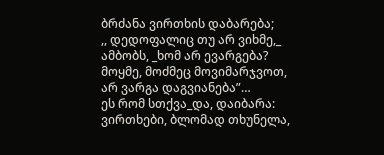ბრძანა ვირთხის დაბარება;
,, დედოფალიც თუ არ ვიხმე,_
ამბობს, _ხომ არ ევარგება?
მოყმე, მოძმეც მოვიმარჯვოთ,
არ ვარგა დაგვიანება”…
ეს რომ სთქვა_და, დაიბარა:
ვირთხები, ბლომად თხუნელა,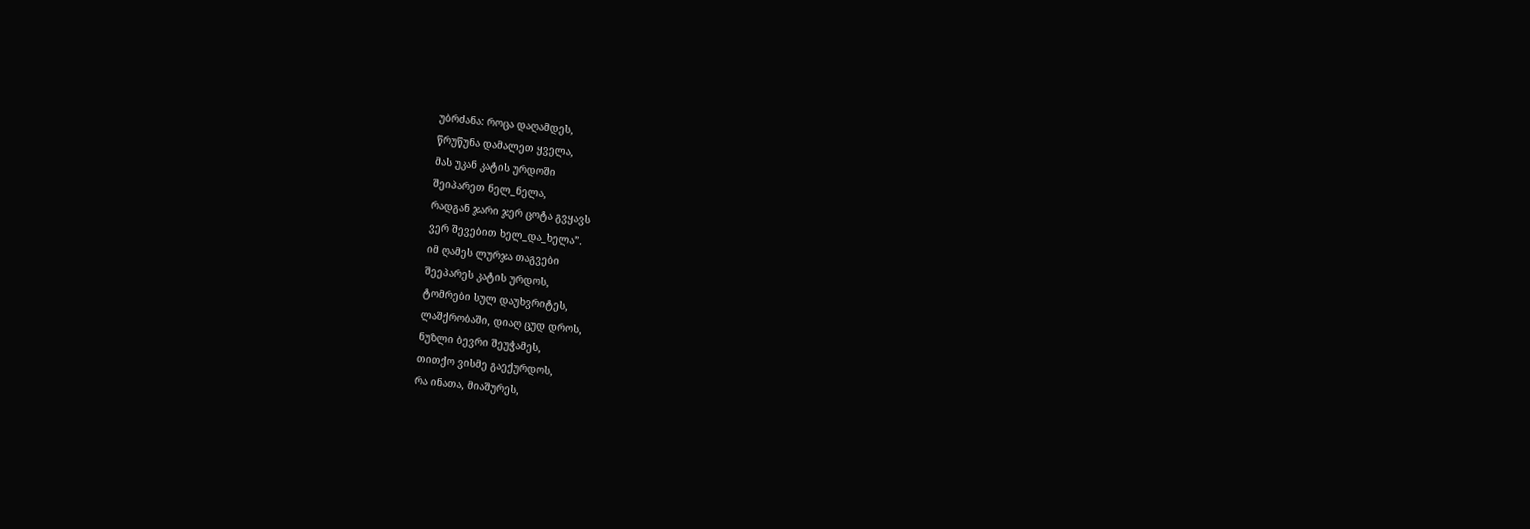უბრძანა: როცა დაღამდეს,
წრუწუნა დამალეთ ყველა,
მას უკან კატის ურდოში
შეიპარეთ ნელ_ნელა,
რადგან ჯარი ჯერ ცოტა გვყავს
ვერ შევებით ხელ_და_ხელა”.
იმ ღამეს ლურჯა თაგვები
შეეპარეს კატის ურდოს,
ტომრები სულ დაუხვრიტეს,
ლაშქრობაში, დიაღ ცუდ დროს,
ნუზლი ბევრი შეუჭამეს,
თითქო ვისმე გაექურდოს,
რა ინათა, მიაშურეს,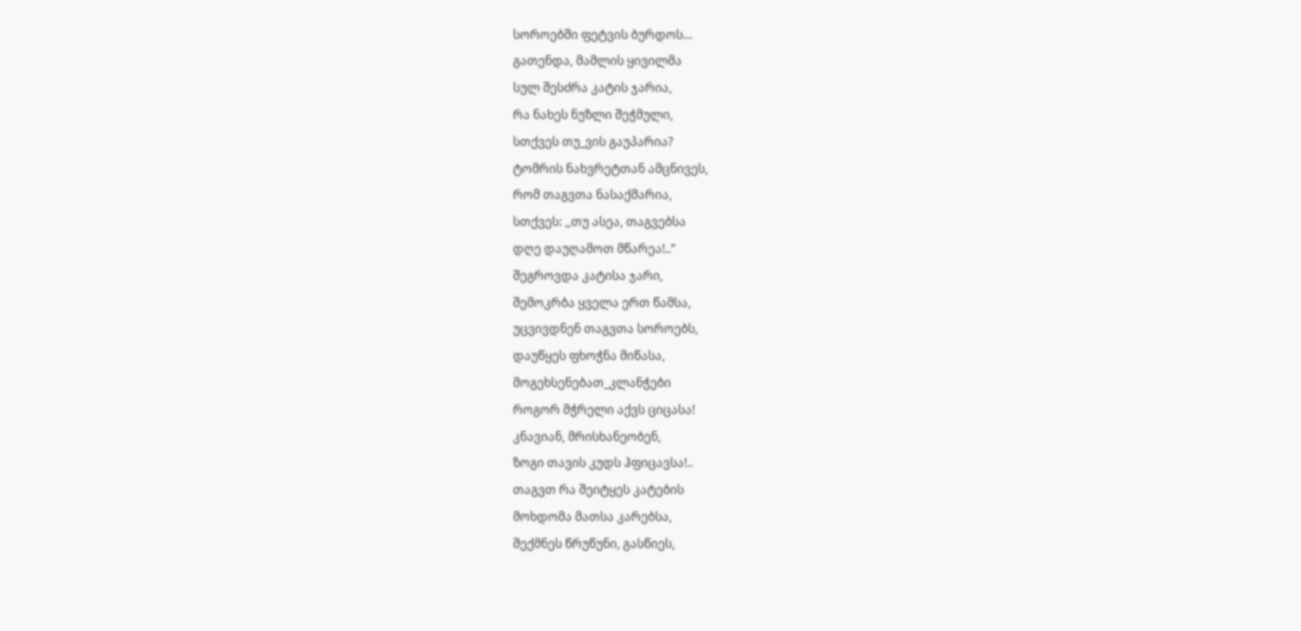სოროებში ფეტვის ბურდოს…
გათენდა, მამლის ყივილმა
სულ შესძრა კატის ჯარია,
რა ნახეს ნუზლი შეჭმული,
სთქვეს თუ_ვის გაუპარია?
ტომრის ნახვრეტთან ამცნივეს,
რომ თაგვთა ნასაქმარია,
სთქვეს: ,,თუ ასეა, თაგვებსა
დღე დაუღამოთ მწარეა!..”
შეგროვდა კატისა ჯარი,
შემოკრბა ყველა ერთ წამსა,
უცვივდნენ თაგვთა სოროებს,
დაუწყეს ფხოჭნა მიწასა,
მოგეხსენებათ_კლანჭები
როგორ მჭრელი აქვს ციცასა!
კნავიან, მრისხანეობენ,
ზოგი თავის კუდს ჰფიცავსა!..
თაგვთ რა შეიტყეს კატების
მოხდომა მათსა კარებსა,
შექმნეს წრუწუნი, გასწიეს,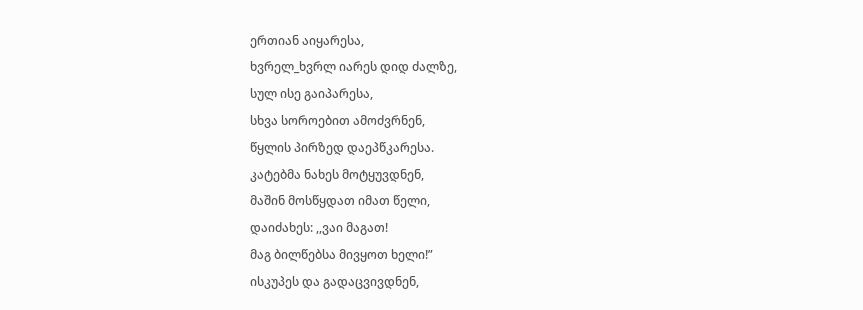ერთიან აიყარესა,
ხვრელ_ხვრლ იარეს დიდ ძალზე,
სულ ისე გაიპარესა,
სხვა სოროებით ამოძვრნენ,
წყლის პირზედ დაეპწკარესა.
კატებმა ნახეს მოტყუვდნენ,
მაშინ მოსწყდათ იმათ წელი,
დაიძახეს: ,,ვაი მაგათ!
მაგ ბილწებსა მივყოთ ხელი!”
ისკუპეს და გადაცვივდნენ,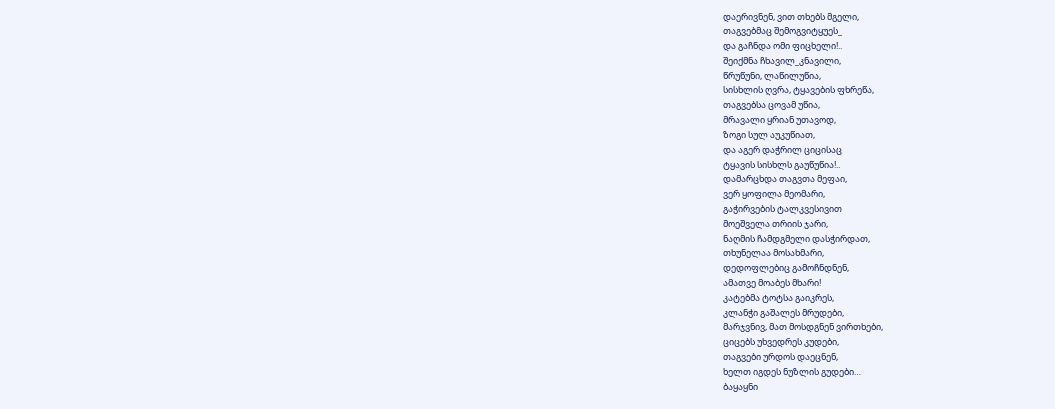დაერივნენ, ვით თხებს მგელი,
თაგვებმაც შემოგვიტყუეს_
და გაჩნდა ომი ფიცხელი!..
შეიქმნა ჩხავილ_კნავილი,
წრუწუნი, ლაწილუწია,
სისხლის ღვრა, ტყავების ფხრეწა,
თაგვებსა ცოვამ უწია,
მრავალი ყრიან უთავოდ,
ზოგი სულ აუკუწიათ,
და აგერ დაჭრილ ციცისაც
ტყავის სისხლს გაუწუწია!..
დამარცხდა თაგვთა მეფაი,
ვერ ყოფილა მეომარი,
გაჭირვების ტალკვესივით
მოეშველა თრიის ჯარი,
ნაღმის ჩამდგმელი დასჭირდათ,
თხუნელაა მოსახმარი,
დედოფლებიც გამოჩნდნენ,
ამათვე მოაბეს მხარი!
კატებმა ტოტსა გაიკრეს,
კლანჭი გაშალეს მრუდები,
მარჯვნივ, მათ მოსდგნენ ვირთხები,
ციცებს უხვედრეს კუდები,
თაგვები ურდოს დაეცნენ,
ხელთ იგდეს ნუზლის გუდები…
ბაყაყნი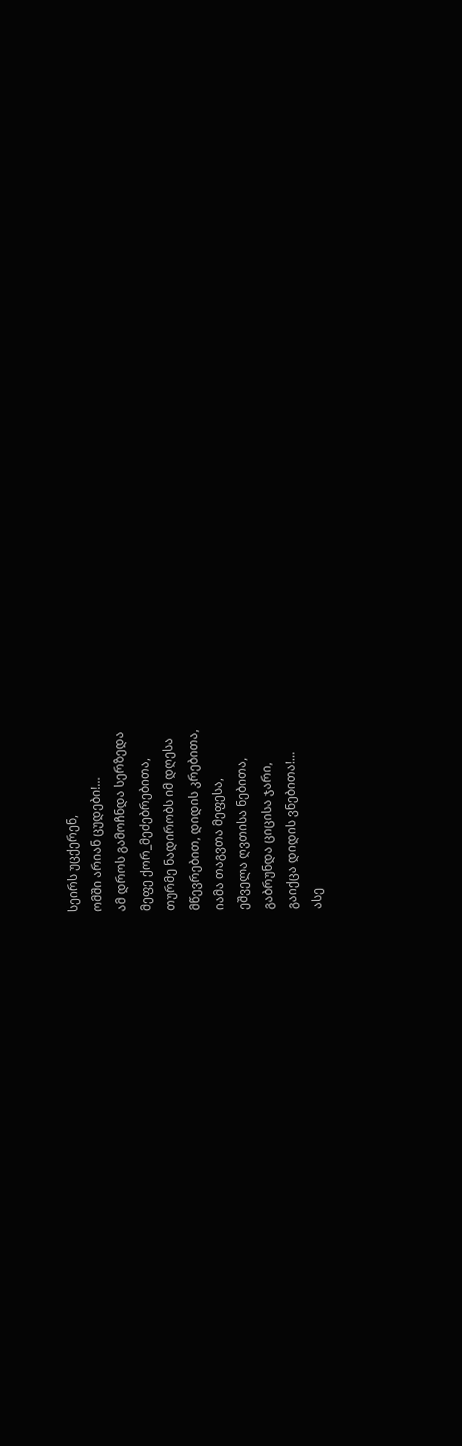სეირს უცქერენ,
ომში არიან ცუდები!…
ამ დროს გამოჩნდა სერზედა
მეფე ქორ_მეძებრებითა,
თურმე ნადირობს იმ დღესა
მწევრებით, დიდის კრებითა,
იამა თაგვთა მეფესა,
ეშველა ღვთისა ნებითა,
გაბრუნდა ციცისა ჯარი,
გაიქცა დიდის ვნებითა!…
ასე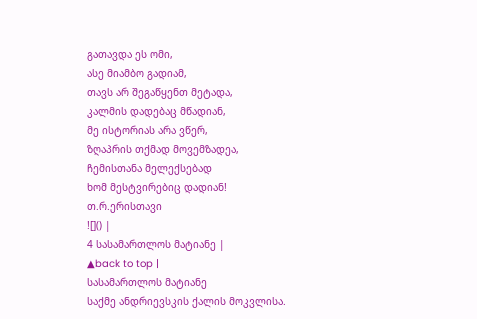გათავდა ეს ომი,
ასე მიამბო გადიამ,
თავს არ შეგაწყენთ მეტადა,
კალმის დადებაც მწადიან,
მე ისტორიას არა ვწერ,
ზღაპრის თქმად მოვემზადეა,
ჩემისთანა მელექსებად
ხომ მესტვირებიც დადიან!
თ.რ.ერისთავი
![]() |
4 სასამართლოს მატიანე |
▲back to top |
სასამართლოს მატიანე
საქმე ანდრიევსკის ქალის მოკვლისა.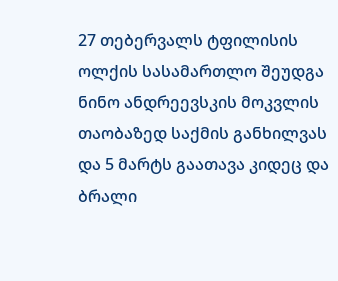27 თებერვალს ტფილისის ოლქის სასამართლო შეუდგა ნინო ანდრეევსკის მოკვლის თაობაზედ საქმის განხილვას და 5 მარტს გაათავა კიდეც და ბრალი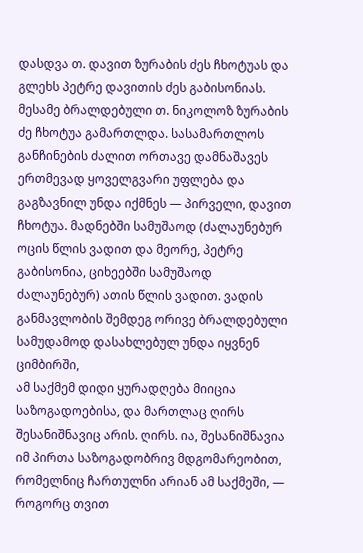დასდვა თ. დავით ზურაბის ძეს ჩხოტუას და გლეხს პეტრე დავითის ძეს გაბისონიას. მესამე ბრალდებული თ. ნიკოლოზ ზურაბის ძე ჩხოტუა გამართლდა. სასამართლოს განჩინების ძალით ორთავე დამნაშავეს ერთმევად ყოველგვარი უფლება და გაგზავნილ უნდა იქმნეს — პირველი, დავით ჩხოტუა. მადნებში სამუშაოდ (ძალაუნებურ ოცის წლის ვადით და მეორე, პეტრე გაბისონია, ციხეებში სამუშაოდ ძალაუნებურ) ათის წლის ვადით. ვადის განმავლობის შემდეგ ორივე ბრალდებული სამუდამოდ დასახლებულ უნდა იყვნენ ციმბირში,
ამ საქმემ დიდი ყურადღება მიიცია საზოგადოებისა, და მართლაც ღირს შესანიშნავიც არის. ღირს. ია, შესანიშნავია იმ პირთა საზოგადობრივ მდგომარეობით, რომელნიც ჩართულნი არიან ამ საქმეში, — როგორც თვით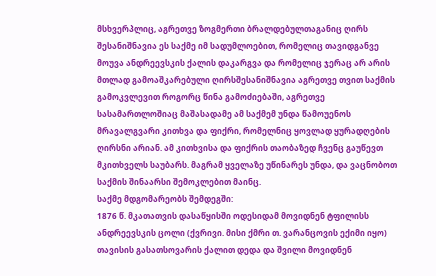მსხვერპლიც, აგრეთვე ზოგმერთი ბრალდებულთაგანიც ღირს შესანიშნავია ეს საქმე იმ სადუმლოებით, რომელიც თავიდგანვე მოუვა ანდრეევსკის ქალის დაკარგვა და რომელიც ჯერაც არ არის მთლად გამოაშკარებული ღირსშესანიშნავია აგრეთვე თვით საქმის გამოკვლევით როგორც წინა გამოძიებაში, აგრეთვე სასამართლოშიაც მაშასადამე ამ საქმემ უნდა წამოუენოს მრავალგვარი კითხვა და ფიქრი, რომელნიც ყოვლად ყურადღების ღირსნი არიან. ამ კითხვისა და ფიქრის თაობაზედ ჩვენც გაუწევთ მკითხველს საუბარს. მაგრამ ყველაზე უწინარეს უნდა, და ვაცნობოთ საქმის შინაარსი შემოკლებით მაინც.
საქმე მდგომარეობს შემდეგში:
1876 წ. მკათათვის დასაწყისში ოდესიდამ მოვიდნენ ტფილისს ანდრეევსკის ცოლი (ქვრივი. მისი ქმრი თ. ვარანცოვის ექიმი იყო) თავისის გასათსოვარის ქალით დედა და შვილი მოვიდნენ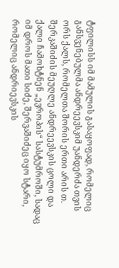ტფილისს იმ მამულის გასაყოფად, რომელიც განსვენებულმა ანდრეევსკიმ უანდერძა თვის ორს ქალს, რომელთა შორის ერთი არის თ. შერკაშიძის მეუღლე ანდრეევსკის ცოლი და ქალი ჩამოხტნენ „ევროპის“ სასტუმროში, სადაც იმ დროს მათი სიძე, შერვაშიძეც იყო სტარი, რომელიც ანდრიევსკის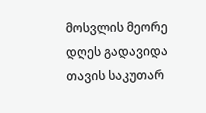მოსვლის მეორე დღეს გადავიდა თავის საკუთარ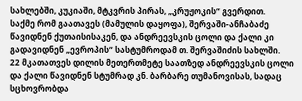სახლებში, კუკიაში, მტკვრის პირას, „კრუჟოკის“ გვერდით.
საქმე რომ გაათავეს (მამულის დაყოფა), შერვაში-ანჩაბაძე წავიდნენ ქუთაისისაკენ, და ანდრეევსკის ცოლი და ქალი კი გადავიდნენ „ევროპის“ სასტუმროდამ თ. შერვაშიძის სახლში.
22 მკათათვეს დილის მეთერთმეტე საათზედ ანდრეევსკის ცოლი და ქალი წავიდნენ სტუმრად კნ. ბარბარე თუმანოვისას, სადაც სცხოვრობდა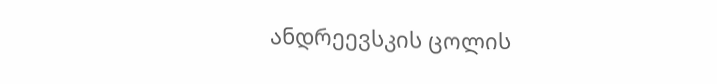ანდრეევსკის ცოლის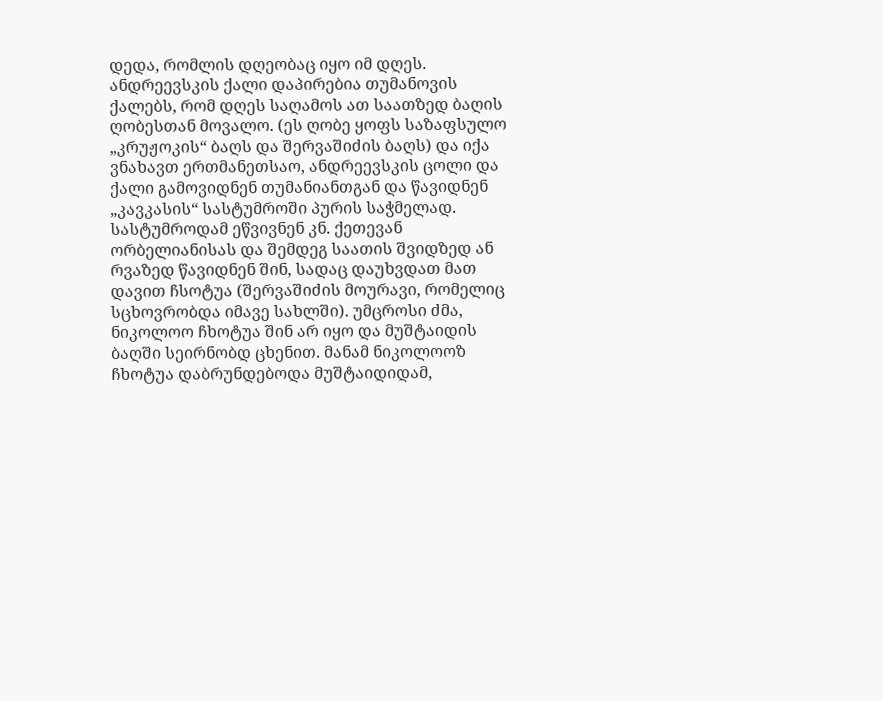დედა, რომლის დღეობაც იყო იმ დღეს. ანდრეევსკის ქალი დაპირებია თუმანოვის ქალებს, რომ დღეს საღამოს ათ საათზედ ბაღის ღობესთან მოვალო. (ეს ღობე ყოფს საზაფსულო „კრუჟოკის“ ბაღს და შერვაშიძის ბაღს) და იქა ვნახავთ ერთმანეთსაო, ანდრეევსკის ცოლი და ქალი გამოვიდნენ თუმანიანთგან და წავიდნენ „კავკასის“ სასტუმროში პურის საჭმელად. სასტუმროდამ ეწვივნენ კნ. ქეთევან ორბელიანისას და შემდეგ საათის შვიდზედ ან რვაზედ წავიდნენ შინ, სადაც დაუხვდათ მათ დავით ჩსოტუა (შერვაშიძის მოურავი, რომელიც სცხოვრობდა იმავე სახლში). უმცროსი ძმა, ნიკოლოო ჩხოტუა შინ არ იყო და მუშტაიდის ბაღში სეირნობდ ცხენით. მანამ ნიკოლოოზ ჩხოტუა დაბრუნდებოდა მუშტაიდიდამ,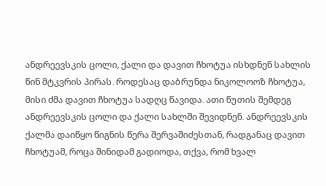ანდრეევსკის ცოლი, ქალი და დავით ჩხოტუა ისხდნენ სახლის წინ მტკვრის პირას. როდესაც დაბრუნდა ნიკოლოოზ ჩხოტუა, მისი ძმა დავით ჩხოტუა სადღც წავიდა. ათი წუთის შემდეგ ანდრეევსკის ცოლი და ქალი სახლში შევიდნენ. ანდრეევსკის ქალმა დაიწყო წიგნის წერა შერვაშიძესთან, რადგანაც დავით ჩხოტუამ, როცა შინიდამ გადიოდა, თქვა, რომ ხვალ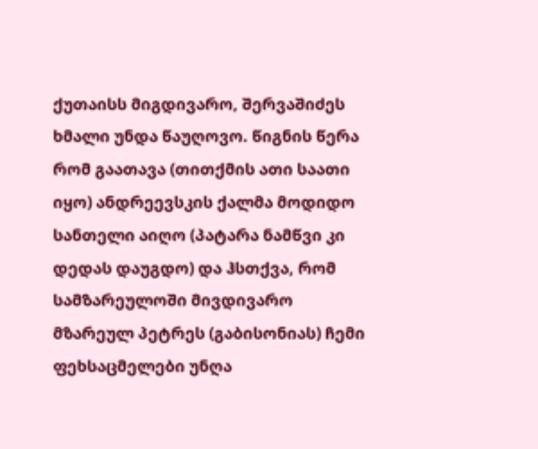ქუთაისს მიგდივარო, შერვაშიძეს ხმალი უნდა წაუღოვო. წიგნის წერა რომ გაათავა (თითქმის ათი საათი იყო) ანდრეევსკის ქალმა მოდიდო სანთელი აიღო (პატარა ნამწვი კი დედას დაუგდო) და ჰსთქვა, რომ სამზარეულოში მივდივარო მზარეულ პეტრეს (გაბისონიას) ჩემი ფეხსაცმელები უნღა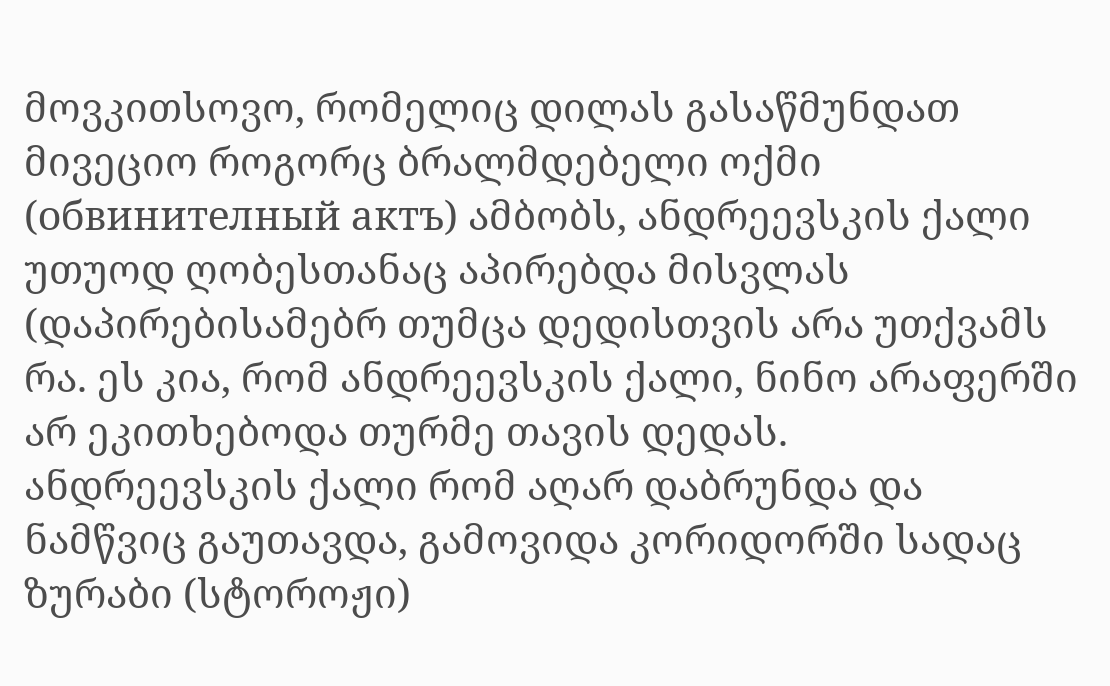მოვკითსოვო, რომელიც დილას გასაწმუნდათ მივეციო როგორც ბრალმდებელი ოქმი (обвинителный актъ) ამბობს, ანდრეევსკის ქალი უთუოდ ღობესთანაც აპირებდა მისვლას (დაპირებისამებრ თუმცა დედისთვის არა უთქვამს რა. ეს კია, რომ ანდრეევსკის ქალი, ნინო არაფერში არ ეკითხებოდა თურმე თავის დედას.
ანდრეევსკის ქალი რომ აღარ დაბრუნდა და ნამწვიც გაუთავდა, გამოვიდა კორიდორში სადაც ზურაბი (სტოროჟი)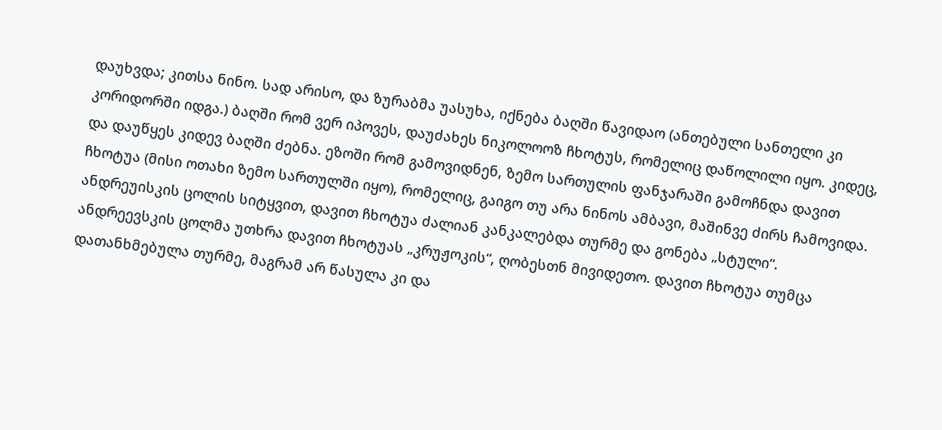დაუხვდა; კითსა ნინო. სად არისო, და ზურაბმა უასუხა, იქნება ბაღში წავიდაო (ანთებული სანთელი კი კორიდორში იდგა.) ბაღში რომ ვერ იპოვეს, დაუძახეს ნიკოლოოზ ჩხოტუს, რომელიც დაწოლილი იყო. კიდეც, და დაუწყეს კიდევ ბაღში ძებნა. ეზოში რომ გამოვიდნენ, ზემო სართულის ფანჯარაში გამოჩნდა დავით ჩხოტუა (მისი ოთახი ზემო სართულში იყო), რომელიც, გაიგო თუ არა ნინოს ამბავი, მაშინვე ძირს ჩამოვიდა. ანდრეუისკის ცოლის სიტყვით, დავით ჩხოტუა ძალიან კანკალებდა თურმე და გონება „სტული“. ანდრეევსკის ცოლმა უთხრა დავით ჩხოტუას „კრუჟოკის“, ღობესთნ მივიდეთო. დავით ჩხოტუა თუმცა დათანხმებულა თურმე, მაგრამ არ წასულა კი და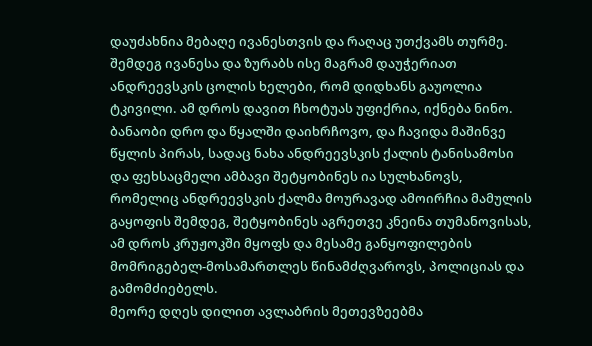დაუძახნია მებაღე ივანესთვის და რაღაც უთქვამს თურმე. შემდეგ ივანესა და ზურაბს ისე მაგრამ დაუჭერიათ ანდრეევსკის ცოლის ხელები, რომ დიდხანს გაუოლია ტკივილი. ამ დროს დავით ჩხოტუას უფიქრია, იქნება ნინო. ბანაობი დრო და წყალში დაიხრჩოვო, და ჩავიდა მაშინვე წყლის პირას, სადაც ნახა ანდრეევსკის ქალის ტანისამოსი და ფეხსაცმელი ამბავი შეტყობინეს ია სულხანოვს, რომელიც ანდრეევსკის ქალმა მოურავად ამოირჩია მამულის გაყოფის შემდეგ, შეტყობინეს აგრეთვე კნეინა თუმანოვისას, ამ დროს კრუჟოკში მყოფს და მესამე განყოფილების მომრიგებელ-მოსამართლეს წინამძღვაროვს, პოლიციას და გამომძიებელს.
მეორე დღეს დილით ავლაბრის მეთევზეებმა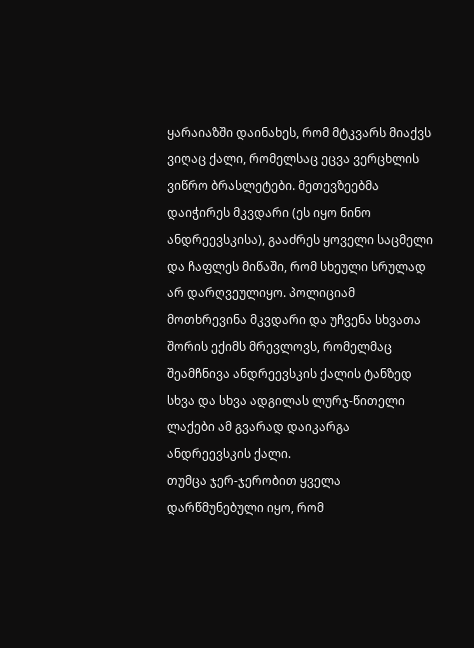ყარაიაზში დაინახეს, რომ მტკვარს მიაქვს ვიღაც ქალი, რომელსაც ეცვა ვერცხლის ვიწრო ბრასლეტები. მეთევზეებმა დაიჭირეს მკვდარი (ეს იყო ნინო ანდრეევსკისა), გააძრეს ყოველი საცმელი და ჩაფლეს მიწაში, რომ სხეული სრულად არ დარღვეულიყო. პოლიციამ მოთხრევინა მკვდარი და უჩვენა სხვათა შორის ექიმს მრევლოვს, რომელმაც შეამჩნივა ანდრეევსკის ქალის ტანზედ სხვა და სხვა ადგილას ლურჯ-წითელი ლაქები ამ გვარად დაიკარგა ანდრეევსკის ქალი.
თუმცა ჯერ-ჯერობით ყველა დარწმუნებული იყო, რომ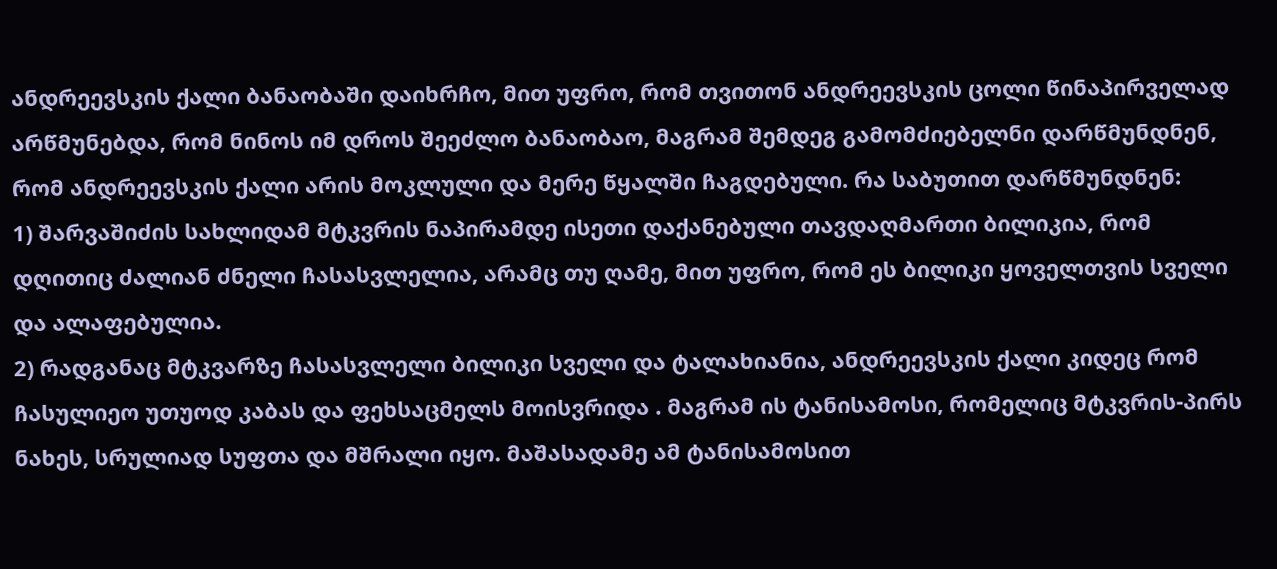ანდრეევსკის ქალი ბანაობაში დაიხრჩო, მით უფრო, რომ თვითონ ანდრეევსკის ცოლი წინაპირველად არწმუნებდა, რომ ნინოს იმ დროს შეეძლო ბანაობაო, მაგრამ შემდეგ გამომძიებელნი დარწმუნდნენ, რომ ანდრეევსკის ქალი არის მოკლული და მერე წყალში ჩაგდებული. რა საბუთით დარწმუნდნენ:
1) შარვაშიძის სახლიდამ მტკვრის ნაპირამდე ისეთი დაქანებული თავდაღმართი ბილიკია, რომ დღითიც ძალიან ძნელი ჩასასვლელია, არამც თუ ღამე, მით უფრო, რომ ეს ბილიკი ყოველთვის სველი და ალაფებულია.
2) რადგანაც მტკვარზე ჩასასვლელი ბილიკი სველი და ტალახიანია, ანდრეევსკის ქალი კიდეც რომ ჩასულიეო უთუოდ კაბას და ფეხსაცმელს მოისვრიდა . მაგრამ ის ტანისამოსი, რომელიც მტკვრის-პირს ნახეს, სრულიად სუფთა და მშრალი იყო. მაშასადამე ამ ტანისამოსით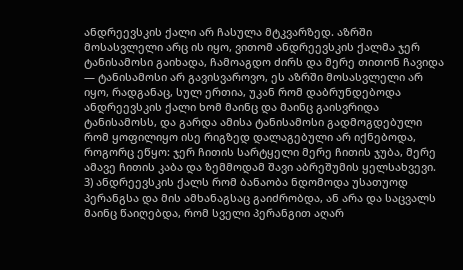ანდრეევსკის ქალი არ ჩასულა მტკვარზედ. აზრში მოსასვლელი არც ის იყო, ვითომ ანდრეევსკის ქალმა ჯერ ტანისამოსი გაიხადა, ჩამოაგდო ძირს და მერე თითონ ჩავიდა — ტანისამოსი არ გავისვაროვო, ეს აზრში მოსასვლელი არ იყო, რადგანაც, სულ ერთია, უკან რომ დაბრუნდებოდა ანდრეევსკის ქალი ხომ მაინც და მაინც გაისვრიდა ტანისამოსს, და გარდა ამისა ტანისამოსი გადმოგდებული რომ ყოფილიყო ისე რიგზედ დალაგებული არ იქნებოდა, როგორც ეწყო: ჯერ ჩითის სარტყელი მერე ჩითის ჯუბა, მერე ამავე ჩითის კაბა და ზემმოდამ შავი აბრეშუმის ყელსახვევი.
3) ანდრეევსკის ქალს რომ ბანაობა ნდომოდა უსათუოდ პერანგსა და მის ამხანაგსაც გაიძრობდა, ან არა და საცვალს მაინც წაიღებდა, რომ სველი პერანგით აღარ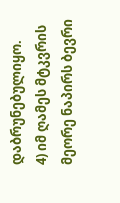დაბრუნებულიყო.
4) იმ ღამეს მტკვრის მეორე ნაპირს ბევრი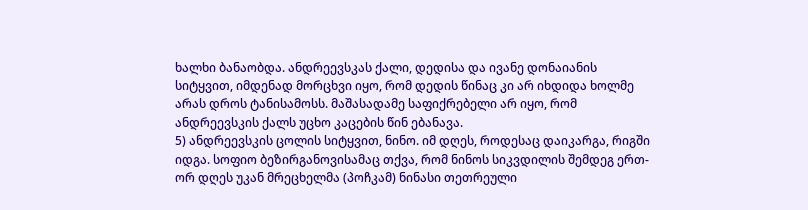ხალხი ბანაობდა. ანდრეევსკას ქალი, დედისა და ივანე დონაიანის სიტყვით, იმდენად მორცხვი იყო, რომ დედის წინაც კი არ იხდიდა ხოლმე არას დროს ტანისამოსს. მაშასადამე საფიქრებელი არ იყო, რომ ანდრეევსკის ქალს უცხო კაცების წინ ებანავა.
5) ანდრეევსკის ცოლის სიტყვით, ნინო. იმ დღეს, როდესაც დაიკარგა, რიგში იდგა. სოფიო ბეზირგანოვისამაც თქვა, რომ ნინოს სიკვდილის შემდეგ ერთ-ორ დღეს უკან მრეცხელმა (პოჩკამ) ნინასი თეთრეული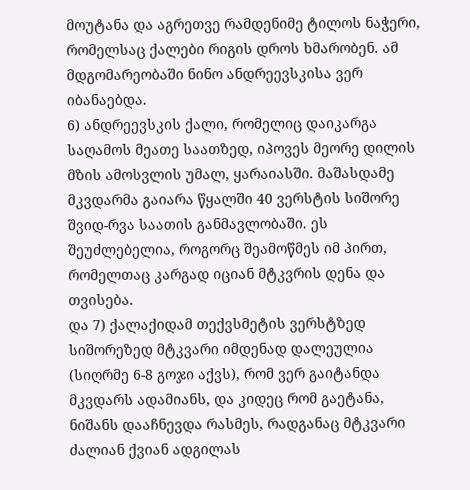მოუტანა და აგრეთვე რამდენიმე ტილოს ნაჭერი, რომელსაც ქალები რიგის დროს ხმარობენ. ამ მდგომარეობაში ნინო ანდრეევსკისა ვერ იბანაებდა.
6) ანდრეევსკის ქალი, რომელიც დაიკარგა საღამოს მეათე საათზედ, იპოვეს მეორე დილის მზის ამოსვლის უმალ, ყარაიასში. მაშასდამე მკვდარმა გაიარა წყალში 40 ვერსტის სიშორე შვიდ-რვა საათის განმავლობაში. ეს შეუძლებელია, როგორც შეამოწმეს იმ პირთ, რომელთაც კარგად იციან მტკვრის დენა და თვისება.
და 7) ქალაქიდამ თექვსმეტის ვერსტზედ სიშორეზედ მტკვარი იმდენად დალეულია (სიღრმე 6-8 გოჯი აქვს), რომ ვერ გაიტანდა მკვდარს ადამიანს, და კიდეც რომ გაეტანა, ნიშანს დააჩნევდა რასმეს, რადგანაც მტკვარი ძალიან ქვიან ადგილას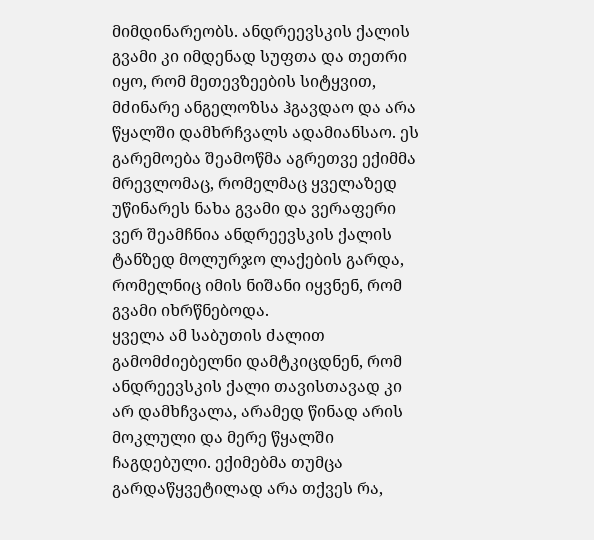მიმდინარეობს. ანდრეევსკის ქალის გვამი კი იმდენად სუფთა და თეთრი იყო, რომ მეთევზეების სიტყვით, მძინარე ანგელოზსა ჰგავდაო და არა წყალში დამხრჩვალს ადამიანსაო. ეს გარემოება შეამოწმა აგრეთვე ექიმმა მრევლომაც, რომელმაც ყველაზედ უწინარეს ნახა გვამი და ვერაფერი ვერ შეამჩნია ანდრეევსკის ქალის ტანზედ მოლურჯო ლაქების გარდა, რომელნიც იმის ნიშანი იყვნენ, რომ გვამი იხრწნებოდა.
ყველა ამ საბუთის ძალით გამომძიებელნი დამტკიცდნენ, რომ ანდრეევსკის ქალი თავისთავად კი არ დამხჩვალა, არამედ წინად არის მოკლული და მერე წყალში ჩაგდებული. ექიმებმა თუმცა გარდაწყვეტილად არა თქვეს რა,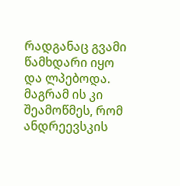რადგანაც გვამი წამხდარი იყო და ლპებოდა. მაგრამ ის კი შეამოწმეს, რომ ანდრეევსკის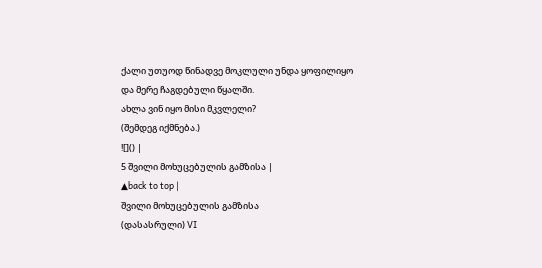ქალი უთუოდ წინადვე მოკლული უნდა ყოფილიყო და მერე ჩაგდებული წყალში.
ახლა ვინ იყო მისი მკვლელი?
(შემდეგ იქმნება.)
![]() |
5 შვილი მოხუცებულის გამზისა |
▲back to top |
შვილი მოხუცებულის გამზისა
(დასასრული) VI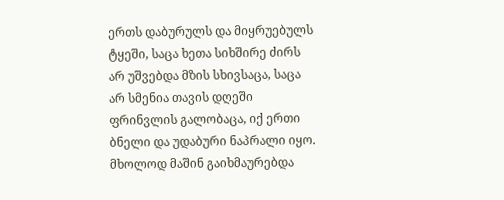ერთს დაბურულს და მიყრუებულს ტყეში, საცა ხეთა სიხშირე ძირს არ უშვებდა მზის სხივსაცა, საცა არ სმენია თავის დღეში ფრინვლის გალობაცა, იქ ერთი ბნელი და უდაბური ნაპრალი იყო. მხოლოდ მაშინ გაიხმაურებდა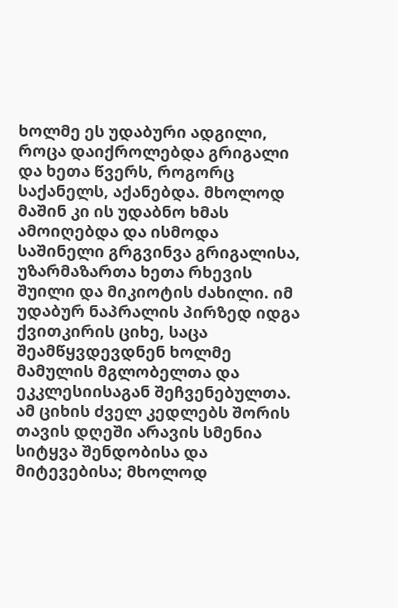ხოლმე ეს უდაბური ადგილი, როცა დაიქროლებდა გრიგალი და ხეთა წვერს, როგორც საქანელს, აქანებდა. მხოლოდ მაშინ კი ის უდაბნო ხმას ამოიღებდა და ისმოდა საშინელი გრგვინვა გრიგალისა, უზარმაზართა ხეთა რხევის შუილი და მიკიოტის ძახილი. იმ უდაბურ ნაპრალის პირზედ იდგა ქვითკირის ციხე, საცა შეამწყვდევდნენ ხოლმე მამულის მგლობელთა და ეკკლესიისაგან შეჩვენებულთა. ამ ციხის ძველ კედლებს შორის თავის დღეში არავის სმენია სიტყვა შენდობისა და მიტევებისა; მხოლოდ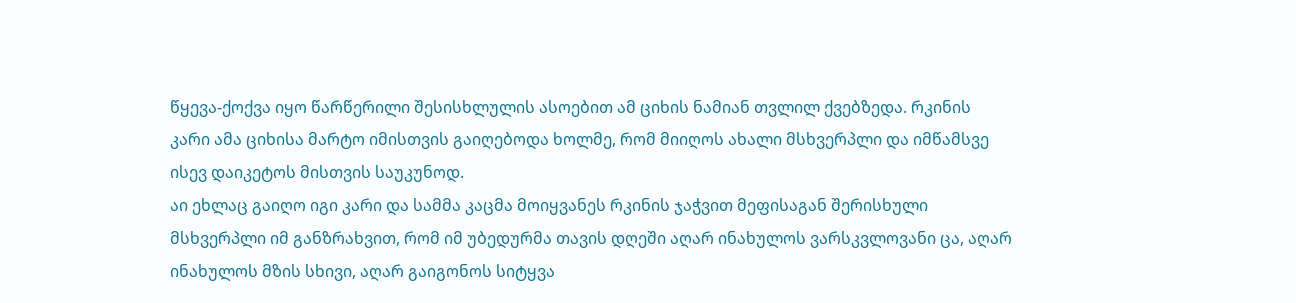წყევა-ქოქვა იყო წარწერილი შესისხლულის ასოებით ამ ციხის ნამიან თვლილ ქვებზედა. რკინის კარი ამა ციხისა მარტო იმისთვის გაიღებოდა ხოლმე, რომ მიიღოს ახალი მსხვერპლი და იმწამსვე ისევ დაიკეტოს მისთვის საუკუნოდ.
აი ეხლაც გაიღო იგი კარი და სამმა კაცმა მოიყვანეს რკინის ჯაჭვით მეფისაგან შერისხული მსხვერპლი იმ განზრახვით, რომ იმ უბედურმა თავის დღეში აღარ ინახულოს ვარსკვლოვანი ცა, აღარ ინახულოს მზის სხივი, აღარ გაიგონოს სიტყვა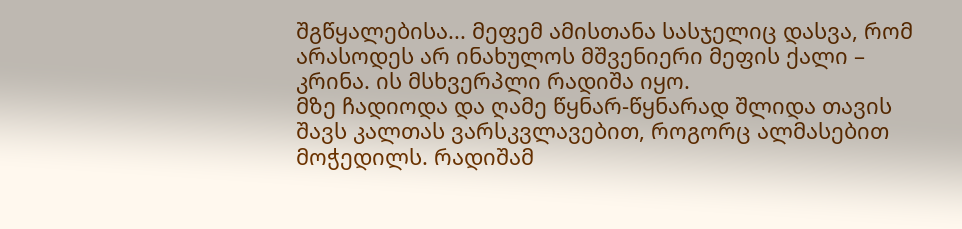შგწყალებისა... მეფემ ამისთანა სასჯელიც დასვა, რომ არასოდეს არ ინახულოს მშვენიერი მეფის ქალი – კრინა. ის მსხვერპლი რადიშა იყო.
მზე ჩადიოდა და ღამე წყნარ-წყნარად შლიდა თავის შავს კალთას ვარსკვლავებით, როგორც ალმასებით მოჭედილს. რადიშამ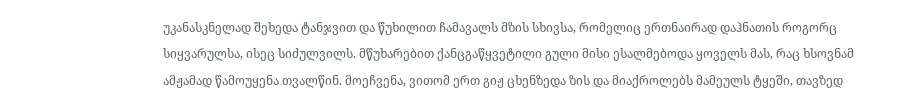უკანასკნელად შეხედა ტანჯვით და წუხილით ჩამავალს მზის სხივსა, რომელიც ერთნაირად დაჰნათის როგორც სიყვარულსა, ისეც სიძულვილს. მწუხარებით ქანცგაწყვეტილი გული მისი ესალმებოდა ყოველს მას, რაც ხსოვნამ ამჟამად წამოუყენა თვალწინ. მოეჩვენა, ვითომ ერთ გიჟ ცხენზედა ზის და მიაქროლებს მამეულს ტყეში, თავზედ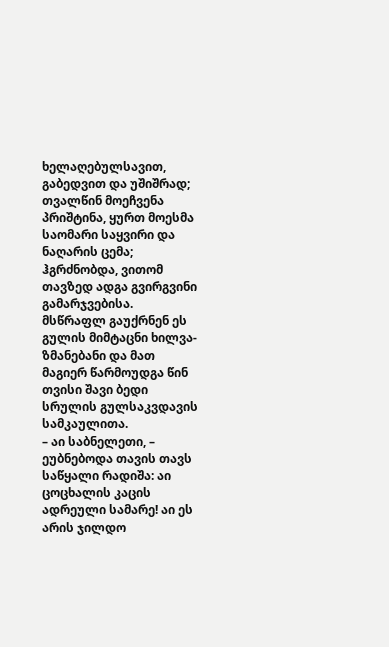ხელაღებულსავით, გაბედვით და უშიშრად; თვალწინ მოეჩვენა პრიშტინა, ყურთ მოესმა საომარი საყვირი და ნაღარის ცემა; ჰგრძნობდა, ვითომ თავზედ ადგა გვირგვინი გამარჯვებისა. მსწრაფლ გაუქრნენ ეს გულის მიმტაცნი ხილვა-ზმანებანი და მათ მაგიერ წარმოუდგა წინ თვისი შავი ბედი სრულის გულსაკვდავის სამკაულითა.
– აი საბნელეთი, – ეუბნებოდა თავის თავს საწყალი რადიშა: აი ცოცხალის კაცის ადრეული სამარე! აი ეს არის ჯილდო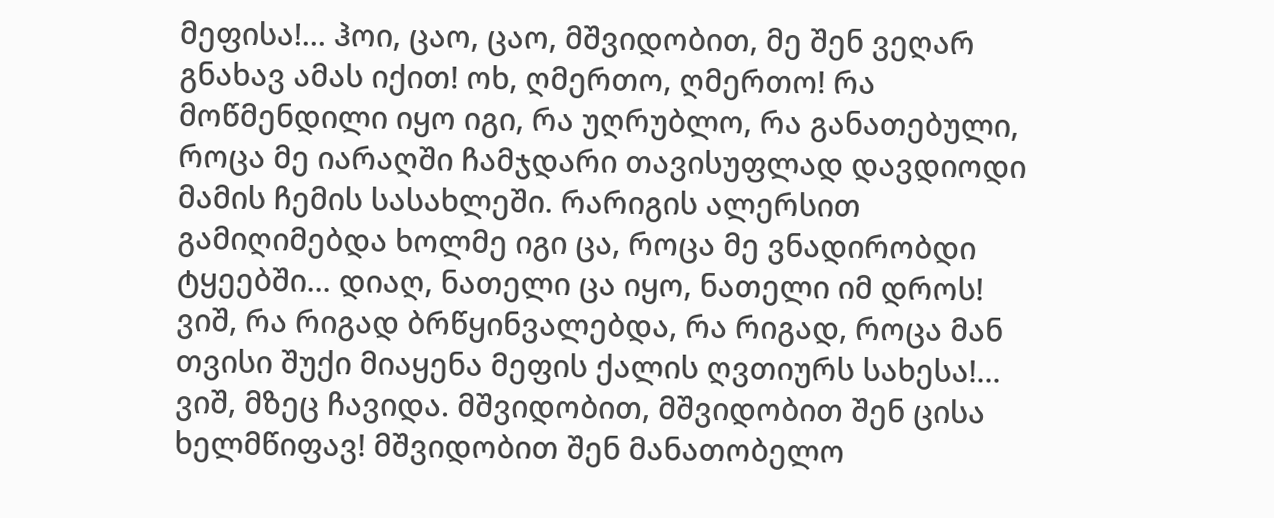მეფისა!... ჰოი, ცაო, ცაო, მშვიდობით, მე შენ ვეღარ გნახავ ამას იქით! ოხ, ღმერთო, ღმერთო! რა მოწმენდილი იყო იგი, რა უღრუბლო, რა განათებული, როცა მე იარაღში ჩამჯდარი თავისუფლად დავდიოდი მამის ჩემის სასახლეში. რარიგის ალერსით გამიღიმებდა ხოლმე იგი ცა, როცა მე ვნადირობდი ტყეებში... დიაღ, ნათელი ცა იყო, ნათელი იმ დროს! ვიშ, რა რიგად ბრწყინვალებდა, რა რიგად, როცა მან თვისი შუქი მიაყენა მეფის ქალის ღვთიურს სახესა!... ვიშ, მზეც ჩავიდა. მშვიდობით, მშვიდობით შენ ცისა ხელმწიფავ! მშვიდობით შენ მანათობელო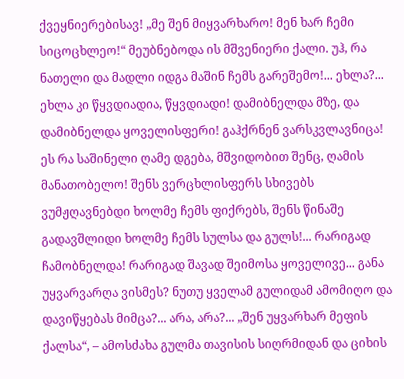ქვეყნიერებისავ! „მე შენ მიყვარხარო! მენ ხარ ჩემი სიცოცხლეო!“ მეუბნებოდა ის მშვენიერი ქალი. უჰ, რა ნათელი და მადლი იდგა მაშინ ჩემს გარეშემო!... ეხლა?... ეხლა კი წყვდიადია, წყვდიადი! დამიბნელდა მზე, და დამიბნელდა ყოველისფერი! გაჰქრნენ ვარსკვლავნიცა! ეს რა საშინელი ღამე დგება, მშვიდობით შენც, ღამის მანათობელო! შენს ვერცხლისფერს სხივებს ვუმჟღავნებდი ხოლმე ჩემს ფიქრებს, შენს წინაშე გადავშლიდი ხოლმე ჩემს სულსა და გულს!... რარიგად ჩამობნელდა! რარიგად შავად შეიმოსა ყოველივე... განა უყვარვარღა ვისმეს? ნუთუ ყველამ გულიდამ ამომიღო და დავიწყებას მიმცა?... არა, არა?... „შენ უყვარხარ მეფის ქალსა“, – ამოსძახა გულმა თავისის სიღრმიდან და ციხის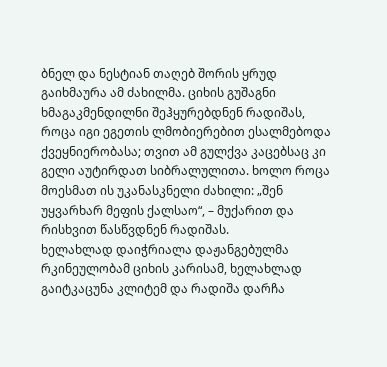ბნელ და ნესტიან თაღებ შორის ყრუდ გაიხმაურა ამ ძახილმა. ციხის გუშაგნი ხმაგაკმენდილნი შეჰყურებდნენ რადიშას, როცა იგი ეგეთის ლმობიერებით ესალმებოდა ქვეყნიერობასა; თვით ამ გულქვა კაცებსაც კი გელი აუტირდათ სიბრალულითა. ხოლო როცა მოესმათ ის უკანასკნელი ძახილი: „შენ უყვარხარ მეფის ქალსაო“, – მუქარით და რისხვით წასწვდნენ რადიშას.
ხელახლად დაიჭრიალა დაჟანგებულმა რკინეულობამ ციხის კარისამ, ხელახლად გაიტკაცუნა კლიტემ და რადიშა დარჩა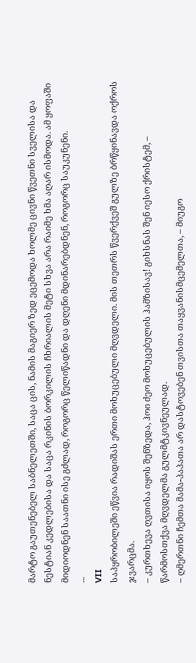მარტო გაუთენებელ საბნელეთში, საცა ცის, ნამის მაგიერ ზედ ეცემოდა ხოლმე ცივნი წვეთნი სველისა და ნესტიან კედლებისა და საცა რკინის ბორკილის ჩხრიალის მეტი სხვა არა რაიმე ხმა აღარ ისმოდა. ამ ყოფაში მიდიოდნენ საათნი ისე გძლად, როგორც წელიწადნი და დღენი მდინარებდნენ, როგორც საუკუნენი.
...
VII
საპყრობილეში ეწვია რადიშას ერთი მოხუცებული მღვდელი. მის თეთრს წვერქვეშ გულზე ბრწყინავდა ოქროს ჯვარცმა.
– კურთხევა ღვთისა იყოს შენზედა, ჰოი ძეო მოხუცებულის ჰამზისავ! გიხსნას შენ იესო ქრისტემ, – წარმოსთქვა მღვდელმა გულმტკივნეულად.
– ღმერთნი ჩემთა მამა-პაპათა არ დასტოვებენ თვისთა თაყვანისმცემელთა, – მიუგო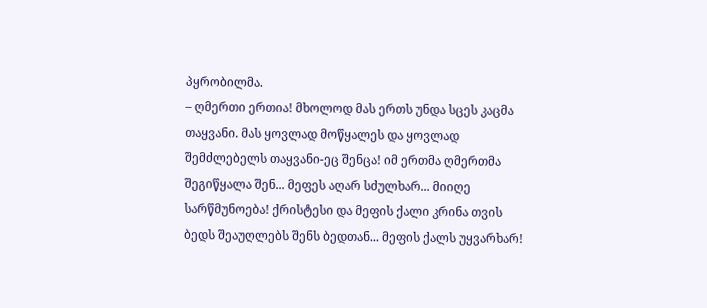პყრობილმა.
– ღმერთი ერთია! მხოლოდ მას ერთს უნდა სცეს კაცმა თაყვანი. მას ყოვლად მოწყალეს და ყოვლად შემძლებელს თაყვანი-ეც შენცა! იმ ერთმა ღმერთმა შეგიწყალა შენ... მეფეს აღარ სძულხარ... მიიღე სარწმუნოება! ქრისტესი და მეფის ქალი კრინა თვის ბედს შეაუღლებს შენს ბედთან... მეფის ქალს უყვარხარ!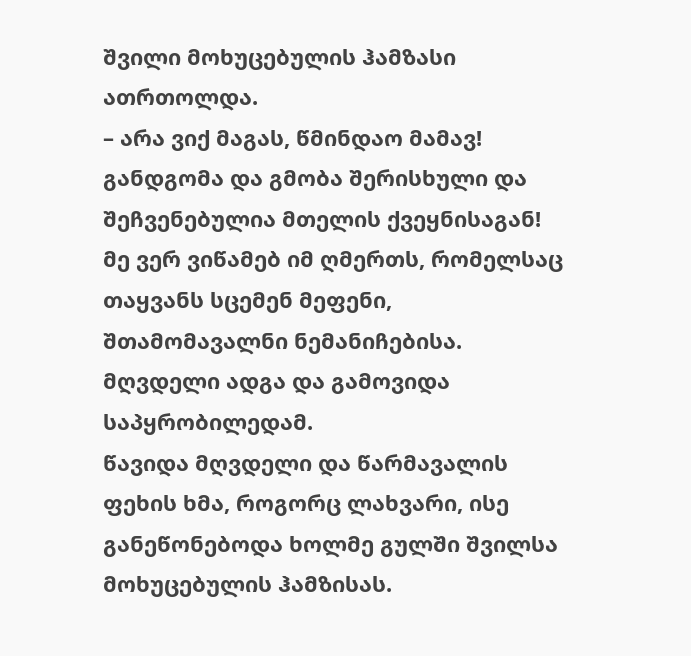შვილი მოხუცებულის ჰამზასი ათრთოლდა.
– არა ვიქ მაგას, წმინდაო მამავ! განდგომა და გმობა შერისხული და შეჩვენებულია მთელის ქვეყნისაგან! მე ვერ ვიწამებ იმ ღმერთს, რომელსაც თაყვანს სცემენ მეფენი, შთამომავალნი ნემანიჩებისა.
მღვდელი ადგა და გამოვიდა საპყრობილედამ.
წავიდა მღვდელი და წარმავალის ფეხის ხმა, როგორც ლახვარი, ისე განეწონებოდა ხოლმე გულში შვილსა მოხუცებულის ჰამზისას.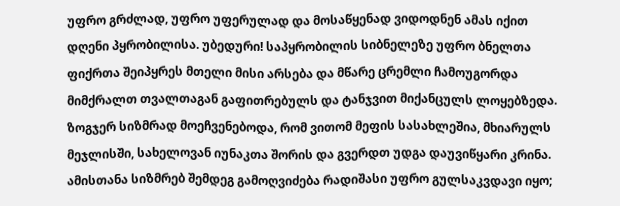უფრო გრძლად, უფრო უფერულად და მოსაწყენად ვიდოდნენ ამას იქით დღენი პყრობილისა. უბედური! საპყრობილის სიბნელეზე უფრო ბნელთა ფიქრთა შეიპყრეს მთელი მისი არსება და მწარე ცრემლი ჩამოუგორდა მიმქრალთ თვალთაგან გაფითრებულს და ტანჯვით მიქანცულს ლოყებზედა. ზოგჯერ სიზმრად მოეჩვენებოდა, რომ ვითომ მეფის სასახლეშია, მხიარულს მეჯლისში, სახელოვან იუნაკთა შორის და გვერდთ უდგა დაუვიწყარი კრინა.
ამისთანა სიზმრებ შემდეგ გამოღვიძება რადიშასი უფრო გულსაკვდავი იყო;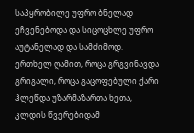საპყრობილე უფრო ბნელად ეჩვენებოდა და სიცოცხლე უფრო აუტანელად და სამძიმოდ.
ერთხელ ღამით, როცა გრგვინავდა გრიგალი, როცა გაცოფებული ქარი ჰლეწდა უზარმაზართა ხეთა, კლდის წვერებიდამ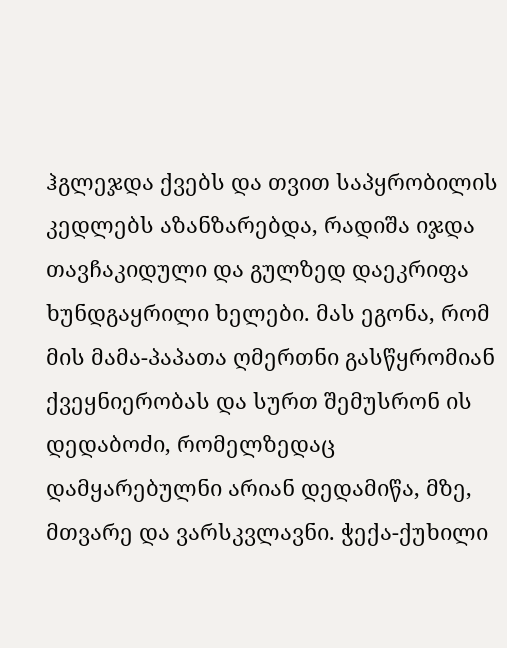ჰგლეჯდა ქვებს და თვით საპყრობილის კედლებს აზანზარებდა, რადიშა იჯდა თავჩაკიდული და გულზედ დაეკრიფა ხუნდგაყრილი ხელები. მას ეგონა, რომ მის მამა-პაპათა ღმერთნი გასწყრომიან ქვეყნიერობას და სურთ შემუსრონ ის დედაბოძი, რომელზედაც დამყარებულნი არიან დედამიწა, მზე, მთვარე და ვარსკვლავნი. ჭექა-ქუხილი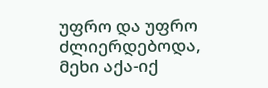უფრო და უფრო ძლიერდებოდა, მეხი აქა-იქ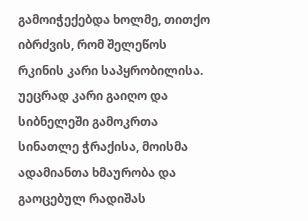გამოიჭექებდა ხოლმე, თითქო იბრძვის, რომ შელეწოს რკინის კარი საპყრობილისა.
უეცრად კარი გაიღო და სიბნელეში გამოკრთა სინათლე ჭრაქისა, მოისმა ადამიანთა ხმაურობა და გაოცებულ რადიშას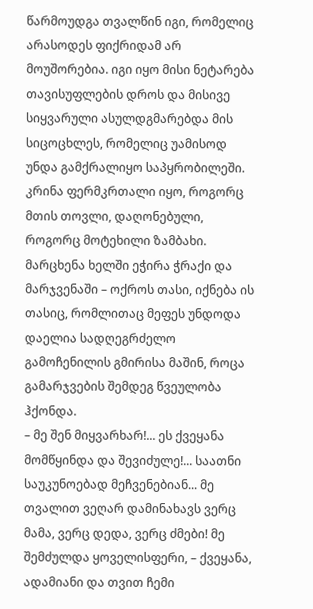წარმოუდგა თვალწინ იგი, რომელიც არასოდეს ფიქრიდამ არ მოუშორებია. იგი იყო მისი ნეტარება თავისუფლების დროს და მისივე სიყვარული ასულდგმარებდა მის სიცოცხლეს, რომელიც უამისოდ უნდა გამქრალიყო საპყრობილეში.
კრინა ფერმკრთალი იყო, როგორც მთის თოვლი, დაღონებული, როგორც მოტეხილი ზამბახი. მარცხენა ხელში ეჭირა ჭრაქი და მარჯვენაში – ოქროს თასი, იქნება ის თასიც, რომლითაც მეფეს უნდოდა დაელია სადღეგრძელო გამოჩენილის გმირისა მაშინ, როცა გამარჯვების შემდეგ წვეულობა ჰქონდა.
– მე შენ მიყვარხარ!... ეს ქვეყანა მომწყინდა და შევიძულე!... საათნი საუკუნოებად მეჩვენებიან... მე თვალით ვეღარ დამინახავს ვერც მამა, ვერც დედა, ვერც ძმები! მე შემძულდა ყოველისფერი, – ქვეყანა, ადამიანი და თვით ჩემი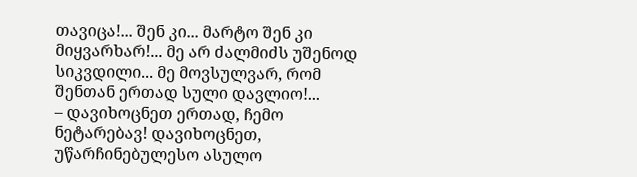თავიცა!... შენ კი... მარტო შენ კი მიყვარხარ!... მე არ ძალმიძს უშენოდ სიკვდილი... მე მოვსულვარ, რომ შენთან ერთად სული დავლიო!...
– დავიხოცნეთ ერთად, ჩემო ნეტარებავ! დავიხოცნეთ, უწარჩინებულესო ასულო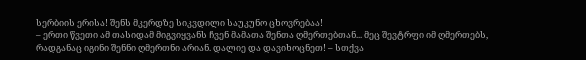სერბიის ერისა! შენს მკერდზე სიკვდილი საუკუნო ცხოვრებაა!
– ერთი წვეთი ამ თასიდამ მიგვიყვანს ჩვენ მამათა შენთა ღმერთებთან... მეც შევტრფი იმ ღმერთებს, რადგანაც იგინი შენნი ღმერთნი არიან. დალიე და დავიხოცნეთ! – სთქვა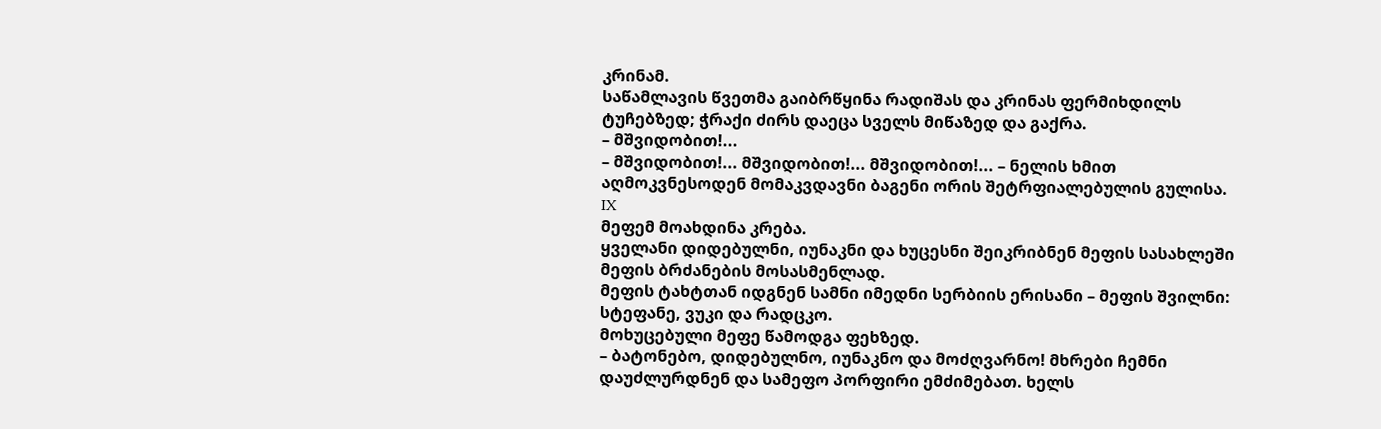კრინამ.
საწამლავის წვეთმა გაიბრწყინა რადიშას და კრინას ფერმიხდილს ტუჩებზედ; ჭრაქი ძირს დაეცა სველს მიწაზედ და გაქრა.
– მშვიდობით!...
– მშვიდობით!... მშვიდობით!... მშვიდობით!... – ნელის ხმით აღმოკვნესოდენ მომაკვდავნი ბაგენი ორის შეტრფიალებულის გულისა.
IX
მეფემ მოახდინა კრება.
ყველანი დიდებულნი, იუნაკნი და ხუცესნი შეიკრიბნენ მეფის სასახლეში მეფის ბრძანების მოსასმენლად.
მეფის ტახტთან იდგნენ სამნი იმედნი სერბიის ერისანი – მეფის შვილნი: სტეფანე, ვუკი და რადცკო.
მოხუცებული მეფე წამოდგა ფეხზედ.
– ბატონებო, დიდებულნო, იუნაკნო და მოძღვარნო! მხრები ჩემნი დაუძლურდნენ და სამეფო პორფირი ემძიმებათ. ხელს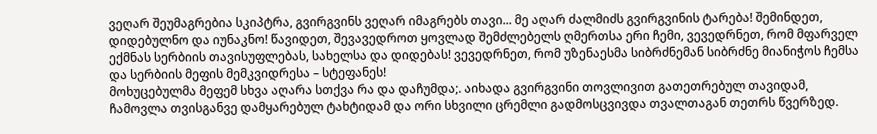ვეღარ შეუმაგრებია სკიპტრა, გვირგვინს ვეღარ იმაგრებს თავი... მე აღარ ძალმიძს გვირგვინის ტარება! შემინდეთ, დიდებულნო და იუნაკნო! წავიდეთ, შევავედროთ ყოვლად შემძლებელს ღმერთსა ერი ჩემი, ვევედრნეთ, რომ მფარველ ექმნას სერბიის თავისუფლებას, სახელსა და დიდებას! ვევედრნეთ, რომ უზენაესმა სიბრძნემან სიბრძნე მიანიჭოს ჩემსა და სერბიის მეფის მემკვიდრესა – სტეფანეს!
მოხუცებულმა მეფემ სხვა აღარა სთქვა რა და დაჩუმდა;. აიხადა გვირგვინი თოვლივით გათეთრებულ თავიდამ, ჩამოვლა თვისგანვე დამყარებულ ტახტიდამ და ორი სხვილი ცრემლი გადმოსცვივდა თვალთაგან თეთრს წვერზედ.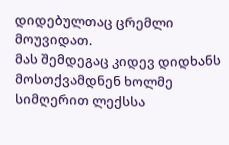დიდებულთაც ცრემლი მოუვიდათ.
მას შემდეგაც კიდევ დიდხანს მოსთქვამდნენ ხოლმე სიმღერით ლექსსა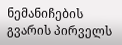ნემანიჩების გვარის პირველს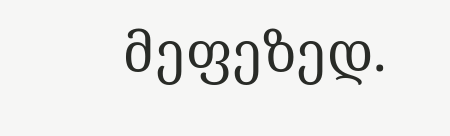მეფეზედ.